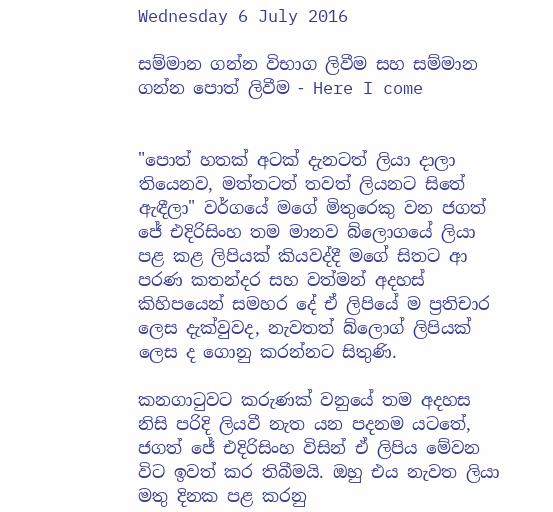Wednesday 6 July 2016

සම්මාන ගන්න විභාග ලිවීම සහ සම්මාන ගන්න පොත් ලිවීම - Here I come


"පොත් හතක් අටක් දැනටත් ලියා දාලා තියෙනව, මත්තටත් තවත් ලියනට සිතේ ඇඳීලා" වර්ගයේ මගේ මිතුරෙකු වන ජගත් ජේ එදිරිසිංහ තම මානව බ්ලොගයේ ලියා පළ කළ ලිපියක් කියවද්දී මගේ සිතට ආ පරණ කතන්දර සහ වත්මන් අදහස් කිහිපයෙන් සමහර දේ ඒ ලිපියේ ම ප්‍රතිචාර ලෙස දැක්වුවද, නැවතත් බ්ලොග් ලිපියක් ලෙස ද ගොනු කරන්නට සිතුණි.

කනගාටුවට කරුණක් වනුයේ තම අදහස නිසි පරිදි ලියවී නැත යන පදනම යටතේ, ජගත් ජේ එදිරිසිංහ විසින් ඒ ලිපිය මේවන විට ඉවත් කර තිබීමයි. ඔහු එය නැවත ලියා මතු දිනක පළ කරනු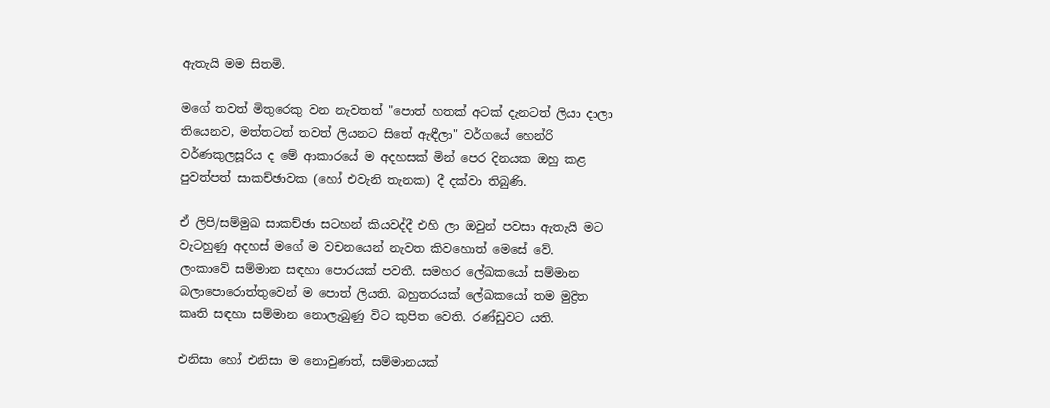ඇතැයි මම සිතමි.

මගේ තවත් මිතුරෙකු වන නැවතත් "පොත් හතක් අටක් දැනටත් ලියා දාලා තියෙනව, මත්තටත් තවත් ලියනට සිතේ ඇඳීලා" වර්ගයේ හෙන්රි වර්ණකුලසූරිය ද මේ ආකාරයේ ම අදහසක් මින් පෙර දිනයක ඔහු කළ පුවත්පත් සාකච්ඡාවක (හෝ එවැනි තැනක) දී දක්වා තිබුණි.

ඒ ලිපි/සම්මුඛ සාකච්ඡා සටහන් කියවද්දී එහි ලා ඔවුන් පවසා ඇතැයි මට වැටහුණු අදහස් මගේ ම වචනයෙන් නැවත කිවහොත් මෙසේ වේ.
ලංකාවේ සම්මාන සඳහා පොරයක් පවතී. සමහර ලේඛකයෝ සම්මාන බලාපොරොත්තුවෙන් ම පොත් ලියති. බහුතරයක් ලේඛකයෝ තම මුද්‍රිත කෘති සඳහා සම්මාන නොලැබුණු විට කුපිත වෙති. රණ්ඩුවට යති.

එනිසා හෝ එනිසා ම නොවුණත්, සම්මානයක්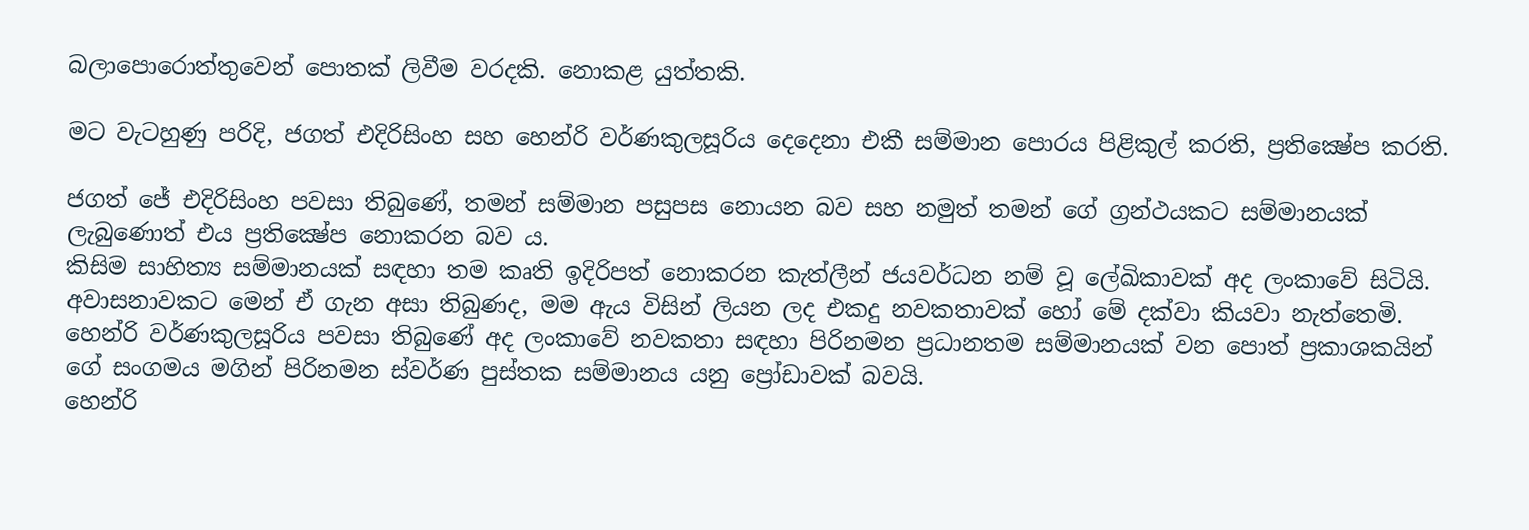බලාපොරොත්තුවෙන් පොතක් ලිවීම වරදකි. නොකළ යුත්තකි.

මට වැටහුණු පරිදි, ජගත් එදිරිසිංහ සහ හෙන්රි වර්ණකුලසූරිය දෙදෙනා එකී සම්මාන පොරය පිළිකුල් කරති, ප්‍රතික්‍ෂේප කරති.

ජගත් ජේ එදිරිසිංහ පවසා තිබුණේ, තමන් සම්මාන පසුපස නොයන බව සහ නමුත් තමන් ගේ ග්‍රන්ථයකට සම්මානයක් ලැබුණොත් එය ප්‍රතික්‍ෂේප නොකරන බව ය.
කිසිම සාහිත්‍ය සම්මානයක් සඳහා තම කෘති ඉදිරිපත් නොකරන කැත්ලීන් ජයවර්ධන නම් වූ ලේඛිකාවක් අද ලංකාවේ සිටියි. අවාසනාවකට මෙන් ඒ ගැන අසා තිබුණද, මම ඇය විසින් ලියන ලද එකදු නවකතාවක් හෝ මේ දක්වා කියවා නැත්තෙමි.
හෙන්රි වර්ණකුලසූරිය පවසා තිබුණේ අද ලංකාවේ නවකතා සඳහා පිරිනමන ප්‍රධානතම සම්මානයක් වන පොත් ප්‍රකාශකයින් ගේ සංගමය මගින් පිරිනමන ස්වර්ණ පුස්තක සම්මානය යනු ප්‍රෝඩාවක් බවයි.
හෙන්රි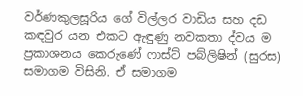වර්ණකුලසූරිය ගේ විල්ලර වාඩිය සහ දඩ කඳවුර යන එකට ඇඳුණු නවකතා ද්වය ම ප්‍රකාශනය කෙරුණේ ෆාස්ට් පබ්ලිෂින් (සුරස) සමාගම විසිනි. ඒ සමාගම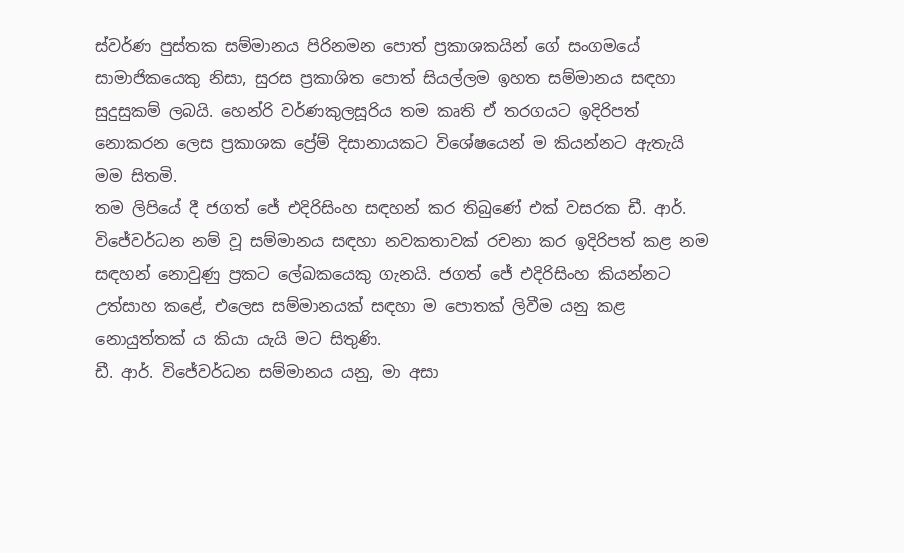ස්වර්ණ පුස්තක සම්මානය පිරිනමන පොත් ප්‍රකාශකයින් ගේ සංගමයේ සාමාජිකයෙකු නිසා, සුරස ප්‍රකාශිත පොත් සියල්ලම ඉහත සම්මානය සඳහා සුදුසුකම් ලබයි. හෙන්රි වර්ණකුලසූරිය තම කෘති ඒ තරගයට ඉදිරිපත් නොකරන ලෙස ප්‍රකාශක ප්‍රේම් දිසානායකට විශේෂයෙන් ම කියන්නට ඇතැයි මම සිතමි.
තම ලිපියේ දී ජගත් ජේ එදිරිසිංහ සඳහන් කර තිබුණේ එක් වසරක ඩී. ආර්. විජේවර්ධන නම් වූ සම්මානය සඳහා නවකතාවක් රචනා කර ඉදිරිපත් කළ නම සඳහන් නොවුණු ප්‍රකට ලේඛකයෙකු ගැනයි. ජගත් ජේ එදිරිසිංහ කියන්නට උත්සාහ කළේ, එලෙස සම්මානයක් සඳහා ම පොතක් ලිවීම යනු කළ නොයුත්තක් ය කියා යැයි මට සිතුණි.
ඩී. ආර්. විජේවර්ධන සම්මානය යනු, මා අසා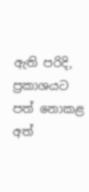ඇති පරිදි, ප්‍රකාශයට පත් නොකළ අත්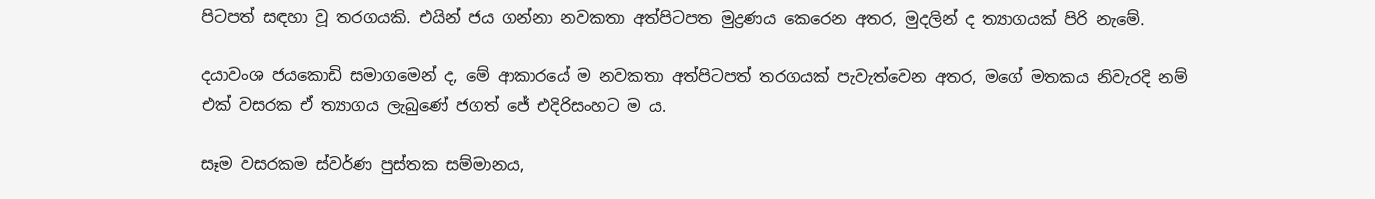පිටපත් සඳහා වූ තරගයකි. එයින් ජය ගන්නා නවකතා අත්පිටපත මුද්‍රණය කෙරෙන අතර, මුදලින් ද ත්‍යාගයක් පිරි නැමේ.

දයාවංශ ජයකොඩි සමාගමෙන් ද, මේ ආකාරයේ ම නවකතා අත්පිටපත් තරගයක් පැවැත්වෙන අතර, මගේ මතකය නිවැරදි නම් එක් වසරක ඒ ත්‍යාගය ලැබුණේ ජගත් ජේ එදිරිසංහට ම ය.

සෑම වසරකම ස්වර්ණ පුස්තක සම්මානය,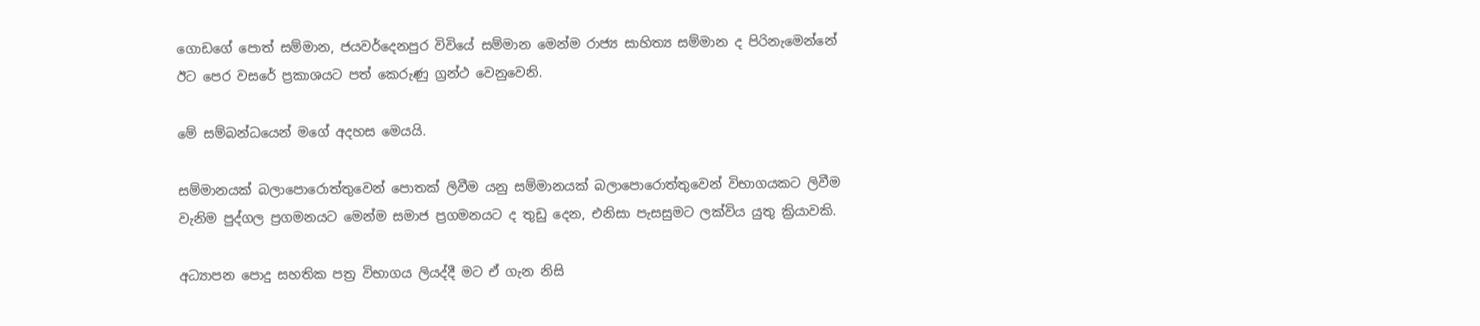ගොඩගේ පොත් සම්මාන, ජයවර්දෙනපුර විවියේ සම්මාන මෙන්ම රාජ්‍ය සාහිත්‍ය සම්මාන ද පිරිනැමෙන්නේ ඊට පෙර වසරේ ප්‍රකාශයට පත් කෙරුණු ග්‍රන්ථ වෙනුවෙනි.

මේ සම්බන්ධයෙන් මගේ අදහස මෙයයි.

සම්මානයක් බලාපොරොත්තුවෙන් පොතක් ලිවීම යනු සම්මානයක් බලාපොරොත්තුවෙන් විභාගයකට ලිවීම වැනිම පුද්ගල ප්‍රගමනයට මෙන්ම සමාජ ප්‍රගමනයට ද තුඩු දෙන, එනිසා පැසසුමට ලක්විය යුතු ක්‍රියාවකි.

අධ්‍යාපන පොදු සහතික පත්‍ර විභාගය ලියද්දී මට ඒ ගැන නිසි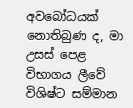අවබෝධයක් නොතිබුණ ද, මා උසස් පෙළ විභාගය ලීවේ විශිෂ්ට සම්මාන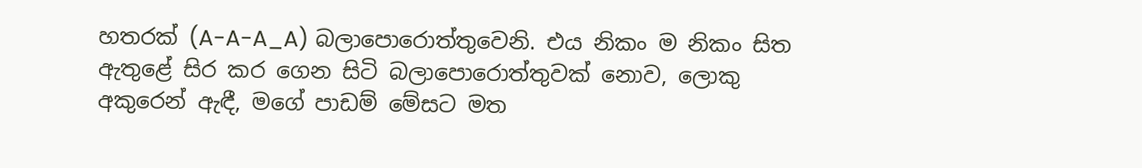හතරක් (A-A-A_A) බලාපොරොත්තුවෙනි. එය නිකං ම නිකං සිත ඇතුළේ සිර කර ගෙන සිටි බලාපොරොත්තුවක් නොව, ලොකු අකුරෙන් ඇඳී, මගේ පාඩම් මේසට මත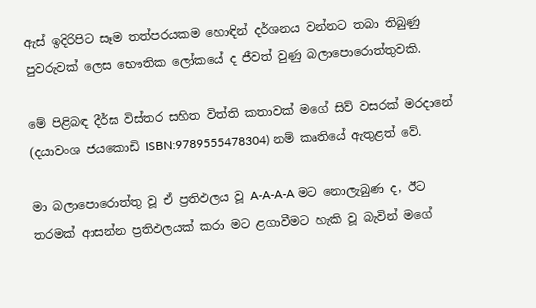ඇස් ඉදිරිපිට සෑම තත්පරයකම හොඳින් දර්ශනය වන්නට තබා තිබුණු පුවරුවක් ලෙස භෞතික ලෝකයේ ද ජීවත් වුණු බලාපොරොත්තුවකි.

මේ පිළිබඳ දීර්ඝ විස්තර සහිත විත්ති කතාවක් මගේ සිව් වසරක් මරදානේ (දයාවංශ ජයකොඩි ISBN:9789555478304) නම් කෘතියේ ඇතුළත් වේ.

මා බලාපොරොත්තු වූ ඒ ප්‍රතිඵලය වූ A-A-A-A මට නොලැබුණ ද, ඊට තරමක් ආසන්න ප්‍රතිඵලයක් කරා මට ළගාවීමට හැකි වූ බැවින් මගේ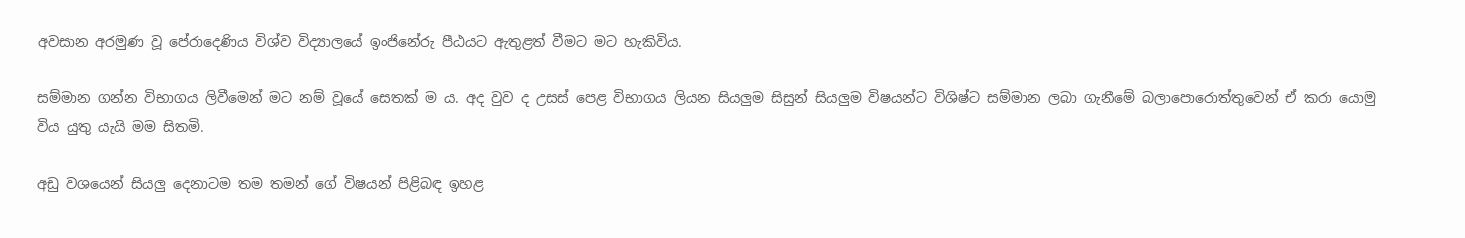අවසාන අරමුණ වූ පේරාදෙණිය විශ්ව විද්‍යාලයේ ඉංජිනේරු පීඨයට ඇතුළත් වීමට මට හැකිවිය.

සම්මාන ගන්න විභාගය ලිවීමෙන් මට නම් වූයේ සෙතක් ම ය. අද වුව ද උසස් පෙළ විභාගය ලියන සියලුම සිසුන් සියලුම විෂයන්ට විශිෂ්ට සම්මාන ලබා ගැනීමේ බලාපොරොත්තුවෙන් ඒ කරා යොමු විය යුතු යැයි මම සිතමි.

අඩු වශයෙන් සියලු දෙනාටම තම තමන් ගේ විෂයන් පිළිබඳ ඉහළ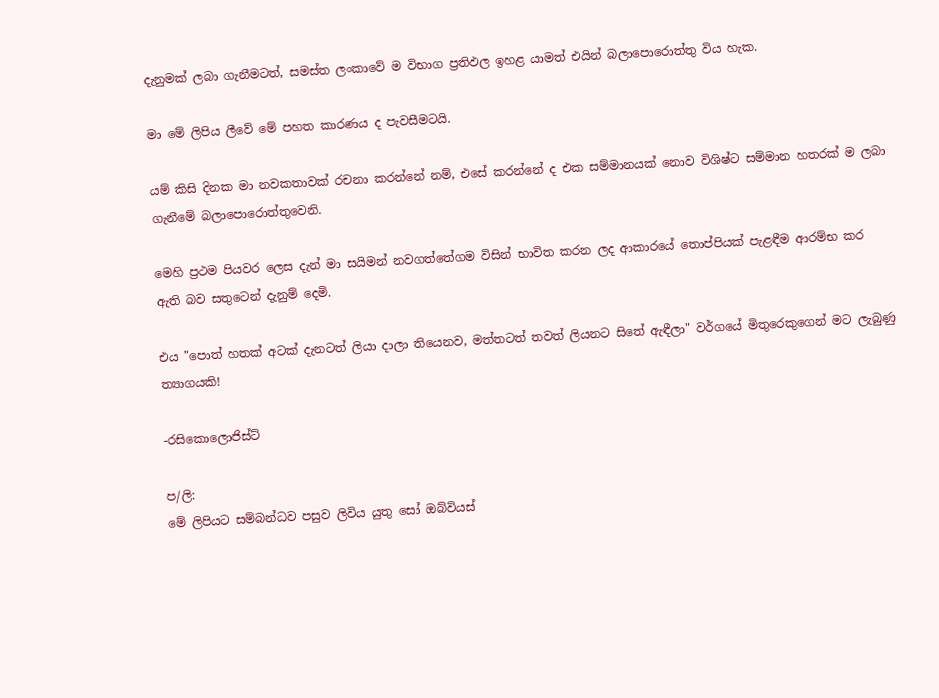දැනුමක් ලබා ගැනීමටත්, සමස්ත ලංකාවේ ම විභාග ප්‍රතිඵල ඉහළ යාමත් එයින් බලාපොරොත්තු විය හැක.

මා මේ ලිපිය ලීවේ මේ පහත කාරණය ද පැවසීමටයි.

යම් කිසි දිනක මා නවකතාවක් රචනා කරන්නේ නම්, එසේ කරන්නේ ද එක සම්මානයක් නොව විශිෂ්ට සම්මාන හතරක් ම ලබා ගැනීමේ බලාපොරොත්තුවෙනි.

මෙහි ප්‍රථම පියවර ලෙස දැන් මා සයිමන් නවගත්තේගම විසින් භාවිත කරන ලද ආකාරයේ තොප්පියක් පැළඳීම ආරම්භ කර ඇති බව සතුටෙන් දැනුම් දෙමි.

එය "පොත් හතක් අටක් දැනටත් ලියා දාලා තියෙනව, මත්තටත් තවත් ලියනට සිතේ ඇඳීලා" වර්ගයේ මිතුරෙකුගෙන් මට ලැබුණු ත්‍යාගයකි!

-රසිකොලොජිස්ට්

ප/ලි:
මේ ලිපියට සම්බන්ධව පසුව ලිවිය යුතු සෝ ඔබ්වියස්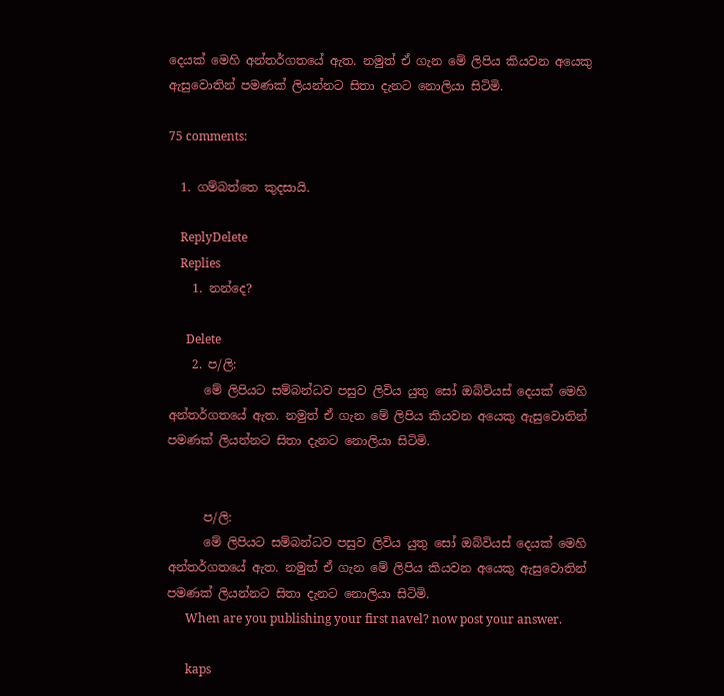දෙයක් මෙහි අන්තර්ගතයේ ඇත. නමුත් ඒ ගැන මේ ලිපිය කියවන අයෙකු ඇසුවොතින් පමණක් ලියන්නට සිතා දැනට නොලියා සිටිමි.

75 comments:

  1. ගම්බත්තෙ කුදසායි.

    ReplyDelete
    Replies
    1. නන්දෙ?

      Delete
    2. ප/ලි:
      මේ ලිපියට සම්බන්ධව පසුව ලිවිය යුතු සෝ ඔබ්වියස් දෙයක් මෙහි අන්තර්ගතයේ ඇත. නමුත් ඒ ගැන මේ ලිපිය කියවන අයෙකු ඇසුවොතින් පමණක් ලියන්නට සිතා දැනට නොලියා සිටිමි.


      ප/ලි:
      මේ ලිපියට සම්බන්ධව පසුව ලිවිය යුතු සෝ ඔබ්වියස් දෙයක් මෙහි අන්තර්ගතයේ ඇත. නමුත් ඒ ගැන මේ ලිපිය කියවන අයෙකු ඇසුවොතින් පමණක් ලියන්නට සිතා දැනට නොලියා සිටිමි.
      When are you publishing your first navel? now post your answer.

      kaps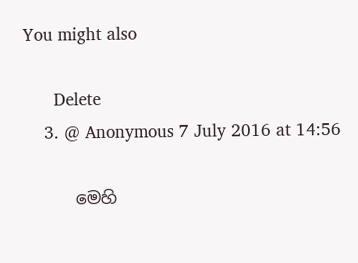You might also

      Delete
    3. @ Anonymous 7 July 2016 at 14:56

      මෙහි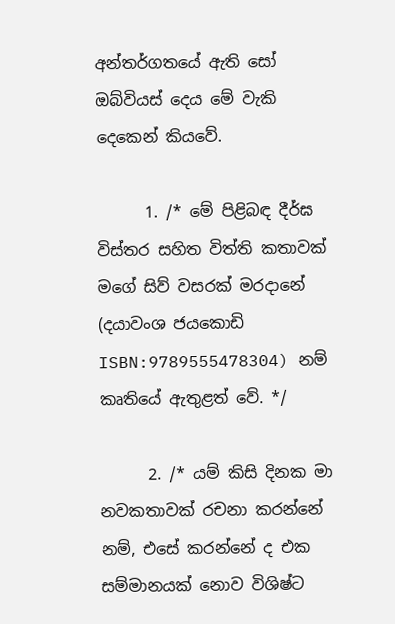අන්තර්ගතයේ ඇති සෝ ඔබ්වියස් දෙය මේ වැකි දෙකෙන් කියවේ.

      1. /* මේ පිළිබඳ දීර්ඝ විස්තර සහිත විත්ති කතාවක් මගේ සිව් වසරක් මරදානේ (දයාවංශ ජයකොඩි ISBN:9789555478304) නම් කෘතියේ ඇතුළත් වේ. */

      2. /* යම් කිසි දිනක මා නවකතාවක් රචනා කරන්නේ නම්, එසේ කරන්නේ ද එක සම්මානයක් නොව විශිෂ්ට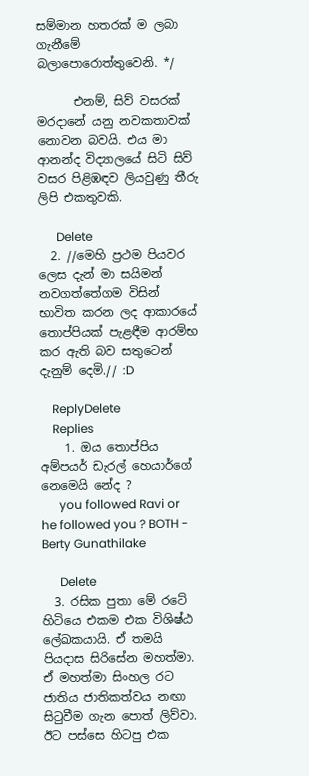සම්මාන හතරක් ම ලබා ගැනීමේ බලාපොරොත්තුවෙනි. */

      එනම්, සිව් වසරක් මරදානේ යනු නවකතාවක් නොවන බවයි. එය මා ආනන්ද විද්‍යාලයේ සිටි සිව් වසර පිළිඹඳව ලියවුණු තීරු ලිපි එකතුවකි.

      Delete
  2. //මෙහි ප්‍රථම පියවර ලෙස දැන් මා සයිමන් නවගත්තේගම විසින් භාවිත කරන ලද ආකාරයේ තොප්පියක් පැළඳීම ආරම්භ කර ඇති බව සතුටෙන් දැනුම් දෙමි.// :D

    ReplyDelete
    Replies
    1. ඔය තොප්පිය අම්පයර් ඩැරල් හෙයාර්ගේ නෙමෙයි නේද ?
      you followed Ravi or he followed you ? BOTH - Berty Gunathilake

      Delete
  3. රසික පුතා මේ රටේ හිටියෙ එකම එක විශිෂ්ඨ ලේඛකයායි. ඒ තමයි පියදාස සිරිසේන මහත්මා. ඒ මහත්මා සිංහල රට ජාතිය ජාතිකත්වය නඟා සිටුවීම ගැන පොත් ලිව්වා. ඊට පස්සෙ හිටපු එක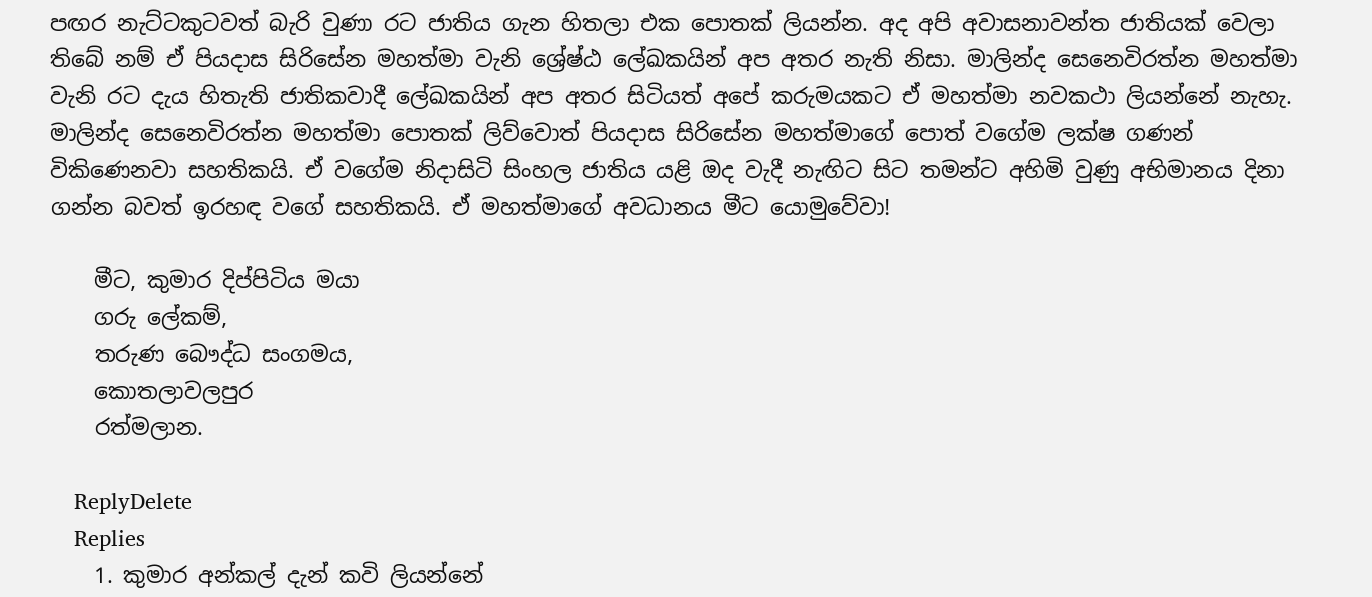පඟර නැට්ටකුටවත් බැරි වුණා රට ජාතිය ගැන හිතලා එක පොතක් ලියන්න. අද අපි අවාසනාවන්ත ජාතියක් වෙලා තිබේ නම් ඒ පියදාස සිරිසේන මහත්මා වැනි ශ්‍රේෂ්ඨ ලේඛකයින් අප අතර නැති නිසා. මාලින්ද සෙනෙවිරත්න මහත්මා වැනි රට දැය හිතැති ජාතිකවාදී ලේඛකයින් අප අතර සිටියත් අපේ කරුමයකට ඒ මහත්මා නවකථා ලියන්නේ නැහැ. මාලින්ද සෙනෙවිරත්න මහත්මා පොතක් ලිව්වොත් පියදාස සිරිසේන මහත්මාගේ පොත් වගේම ලක්ෂ ගණන් විකිණෙනවා සහතිකයි. ඒ වගේම නිදාසිටි සිංහල ජාතිය යළි ඔද වැදී නැඟිට සිට තමන්ට අහිමි වුණු අභිමානය දිනා ගන්න බවත් ඉරහඳ වගේ සහතිකයි. ඒ මහත්මාගේ අවධානය මීට යොමුවේවා!

    මීට, කුමාර දිප්පිටිය මයා
    ගරු ලේකම්,
    තරුණ බෞද්ධ සංගමය,
    කොතලාවලපුර
    රත්මලාන.

    ReplyDelete
    Replies
    1. කුමාර අන්කල් දැන් කවි ලියන්නේ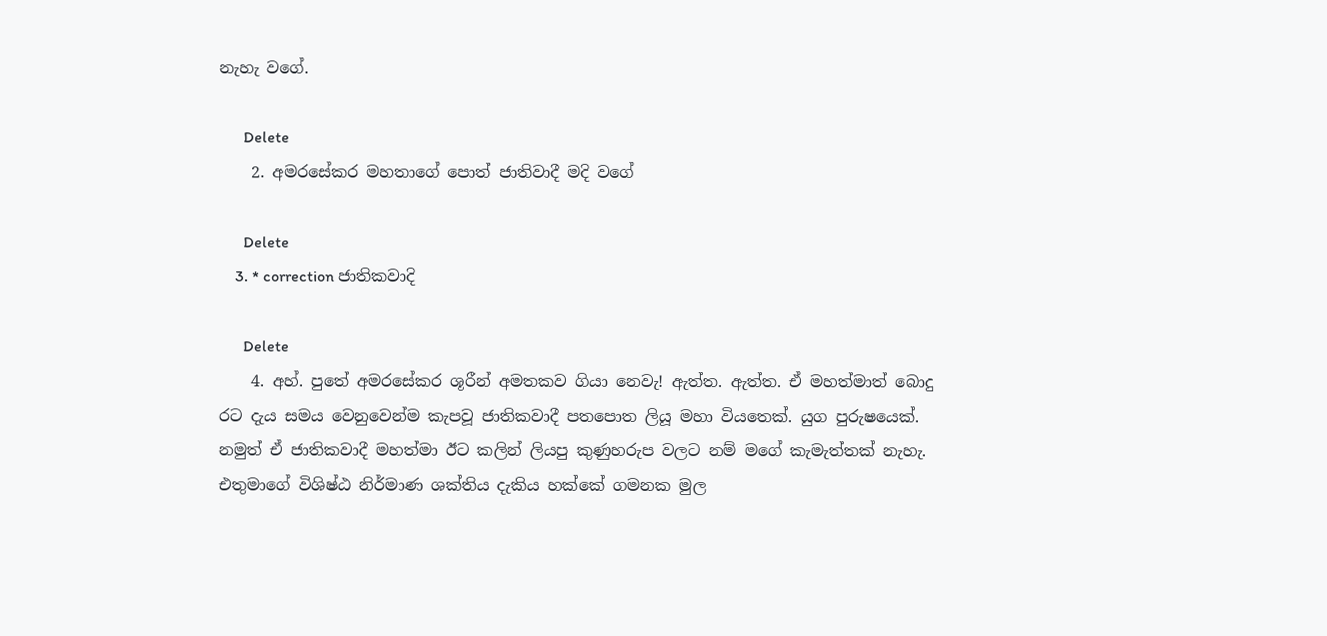නැහැ වගේ.

      Delete
    2. අමරසේකර මහතාගේ පොත් ජාතිවාදී මදි වගේ

      Delete
    3. * correction ජාතිකවාදි

      Delete
    4. අහ්. පුතේ අමරසේකර ශූරීන් අමතකව ගියා නෙවැ! ඇත්ත. ඇත්ත. ඒ මහත්මාත් බොදු රට දැය සමය වෙනුවෙන්ම කැපවූ ජාතිකවාදී පතපොත ලියූ මහා වියතෙක්. යුග පුරුෂයෙක්. නමුත් ඒ ජාතිකවාදී මහත්මා ඊට කලින් ලියපු කුණුහරුප වලට නම් මගේ කැමැත්තක් නැහැ. එතුමාගේ විශිෂ්ඨ නිර්මාණ ශක්තිය දැකිය හක්කේ ගමනක මුල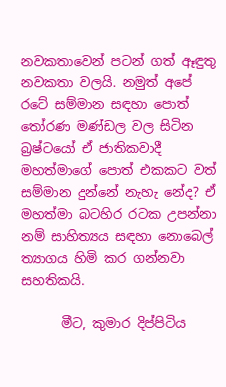නවකතාවෙන් පටන් ගත් ඈඳුතු නවකතා වලයි. නමුත් අපේ රටේ සම්මාන සඳහා පොත් තෝරණ මණ්ඩල වල සිටින බ්‍රෂ්ටයෝ ඒ ජාතිකවාදී මහත්මාගේ පොත් එකකට වත් සම්මාන දුන්නේ නැහැ නේද? ඒ මහත්මා බටහිර රටක උපන්නා නම් සාහිත්‍යය සඳහා නොබෙල් ත්‍යාගය හිමි කර ගන්නවා සහතිකයි.

      මීට, කුමාර දිප්පිටිය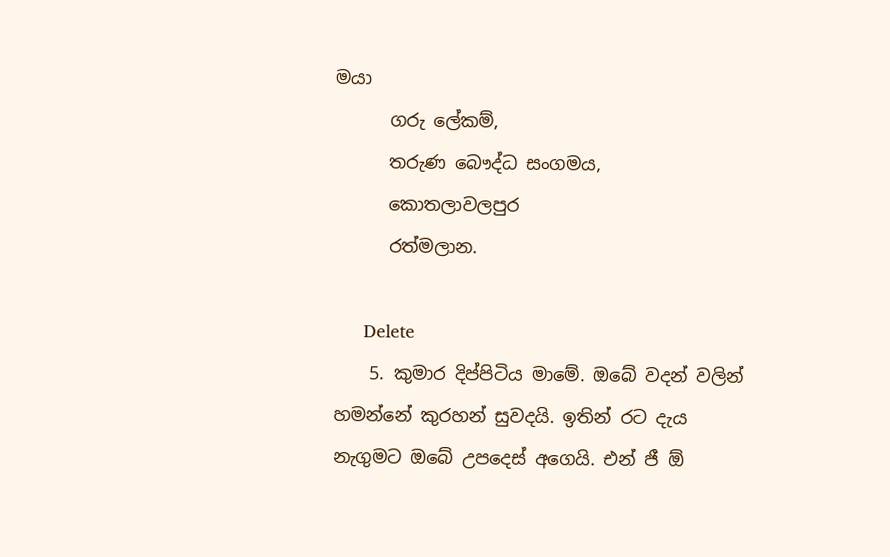මයා
      ගරු ලේකම්,
      තරුණ බෞද්ධ සංගමය,
      කොතලාවලපුර
      රත්මලාන.

      Delete
    5. කුමාර දිප්පිටිය මාමේ. ඔබේ වදන් වලින් හමන්නේ කුරහන් සුවදයි. ඉතින් රට දැය නැගුමට ඔබේ උපදෙස් අගෙයි. එන් ජී ඕ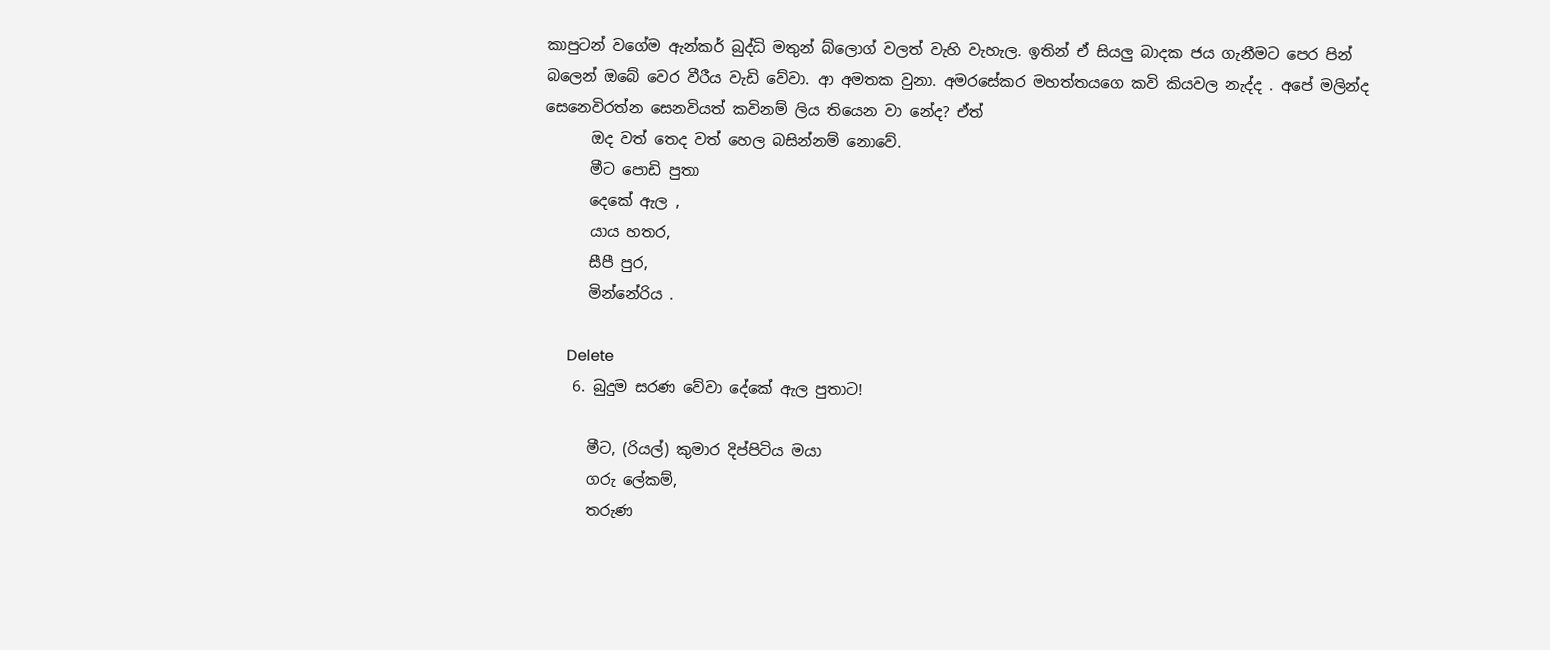කාපුටන් වගේම ඇන්කර් බුද්ධි මතුන් බ්ලොග් වලත් වැහි වැහැල. ඉතින් ඒ සියලු බාදක ජය ගැනීමට පෙර පින් බලෙන් ඔබේ වෙර වීරීය වැඩි වේවා. ආ අමතක වුනා. අමරසේකර මහත්‍තයගෙ කවි කියවල නැද්ද . අපේ මලින්ද සෙනෙවිරත්න සෙනවියත් කවිනම් ලිය තියෙන වා නේද? ඒත්
      ඔද වත් තෙද වත් හෙල බසින්නම් නොවේ.
      මීට පොඩි පුතා
      දෙකේ ඇල ,
      යාය හතර,
      සීපී පුර,
      මින්නේරිය .

      Delete
    6. බුදුම සරණ වේවා දේකේ ඇල පුතාට!

      මීට, (රියල්) කුමාර දිප්පිටිය මයා
      ගරු ලේකම්,
      තරුණ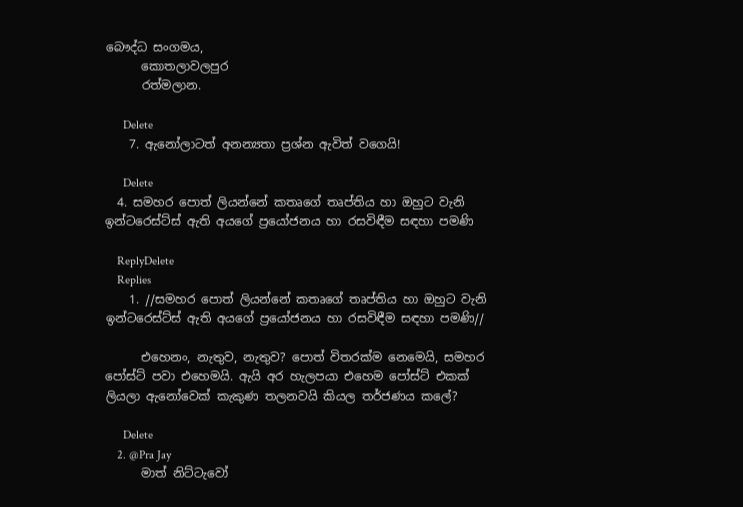බෞද්ධ සංගමය,
      කොතලාවලපුර
      රත්මලාන.

      Delete
    7. ඇනෝලාටත් අනන්‍යතා ප්‍රශ්න ඇවිත් වගෙයි!

      Delete
  4. සමහර පොත් ලියන්නේ කතෘගේ තෘප්තිය හා ඔහුට වැනි ඉන්ටරෙස්ට්ස් ඇති අයගේ ප්‍රයෝජනය හා රසවිඳීම සඳහා පමණි

    ReplyDelete
    Replies
    1. //සමහර පොත් ලියන්නේ කතෘගේ තෘප්තිය හා ඔහුට වැනි ඉන්ටරෙස්ට්ස් ඇති අයගේ ප්‍රයෝජනය හා රසවිඳීම සඳහා පමණි//

      එහෙනං, නැතුව, නැතුව? පොත් විතරක්ම නෙමෙයි, සමහර පෝස්ට් පවා එහෙමයි. ඇයි අර හැලපයා එහෙම පෝස්ට් එකක් ලියලා ඇනෝවෙක් කැකුණ තලනවයි කියල තර්ජණය කලේ?

      Delete
    2. @Pra Jay
      මාත් නිට්ටැවෝ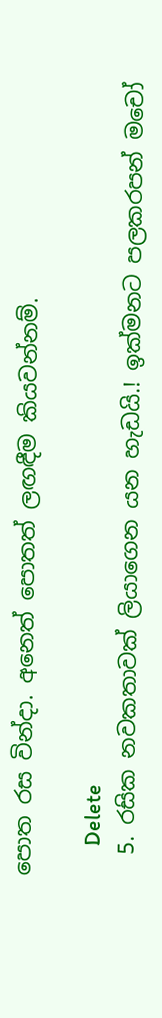පොත රස වින්දා. අනෙත් පොතත් ලඟඳීම කියවන්නම්.

      Delete
  5. රසික නවකතාවක් ලියාගෙන යන හැඩයි.! ඉක්මනට පලකරපන් මචෝ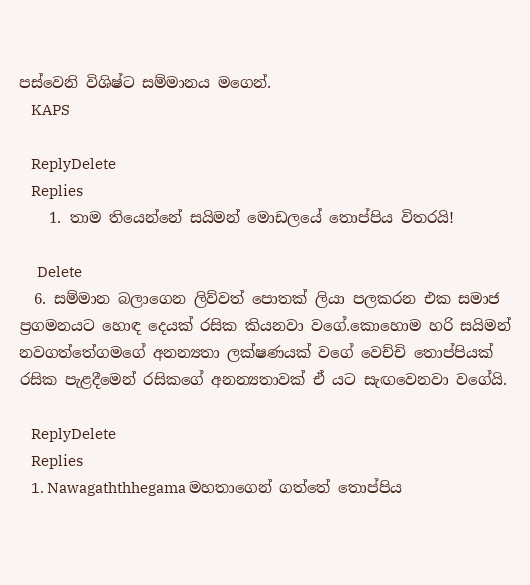පස්වෙනි විශිෂ්ට සම්මානය මගෙන්.
    KAPS

    ReplyDelete
    Replies
    1. තාම තියෙන්නේ සයිමන් මොඩලයේ තොප්පිය විතරයි!

      Delete
  6. සම්මාන බලාගෙන ලිව්වත් පොතක් ලියා පලකරන එක සමාජ ප්‍රගමනයට හොඳ දෙයක් රසික කියනවා වගේ.කොහොම හරි සයිමන් නවගත්තේගමගේ අනන්‍යතා ලක්ෂණයක් වගේ වෙච්චි තොප්පියක් රසික පැළදීමෙන් රසිකගේ අනන්‍යතාවක් ඒ යට සැඟවෙනවා වගේයි.

    ReplyDelete
    Replies
    1. Nawagaththhegama මහතාගෙන් ගත්තේ තොප්පිය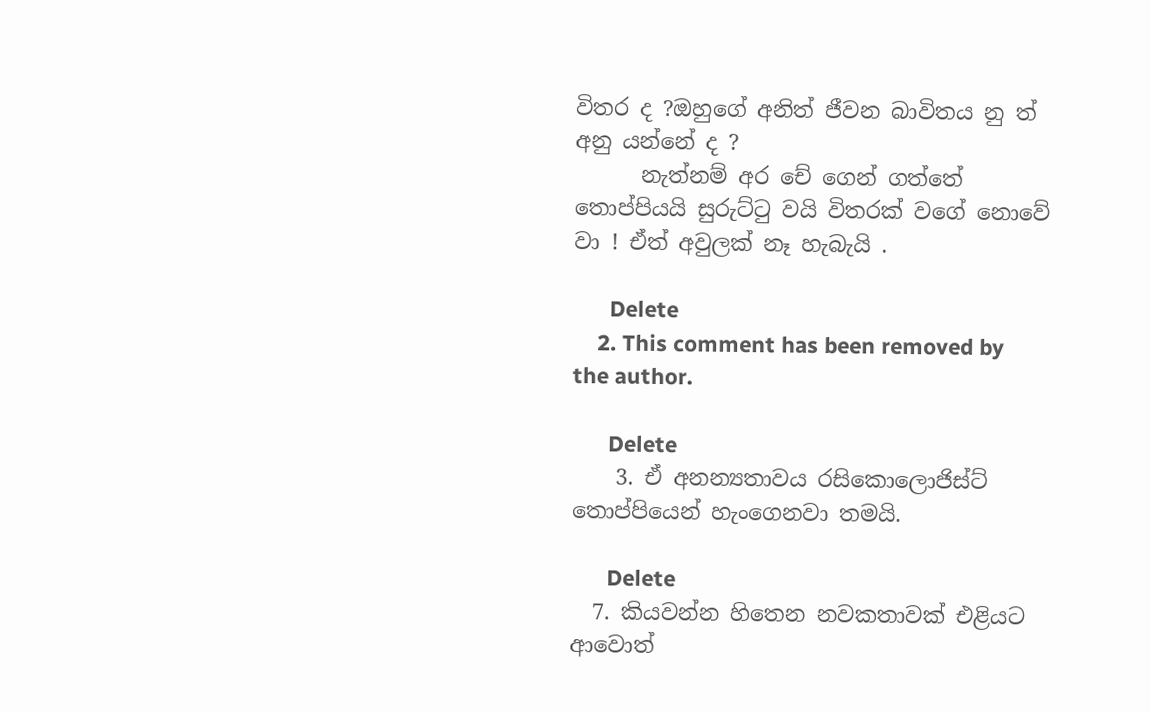විතර ද ?ඔහුගේ අනිත් ජීවන බාවිතය නු ත් අනු යන්නේ ද ?
      නැත්නම් අර චේ ගෙන් ගත්තේ තොප්පියයි සුරුට්ටු වයි විතරක් වගේ නොවේ වා ! ඒත් අවුලක් නෑ හැබැයි .

      Delete
    2. This comment has been removed by the author.

      Delete
    3. ඒ අනන්‍යතාවය රසිකොලොජිස්ට් තොප්පියෙන් හැංගෙනවා තමයි.

      Delete
  7. කියවන්න හිතෙන නවකතාවක් එළියට ආවොත්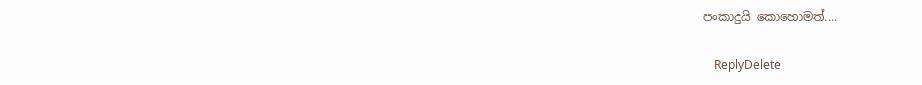පංකාදුයි කොහොමත්....

    ReplyDelete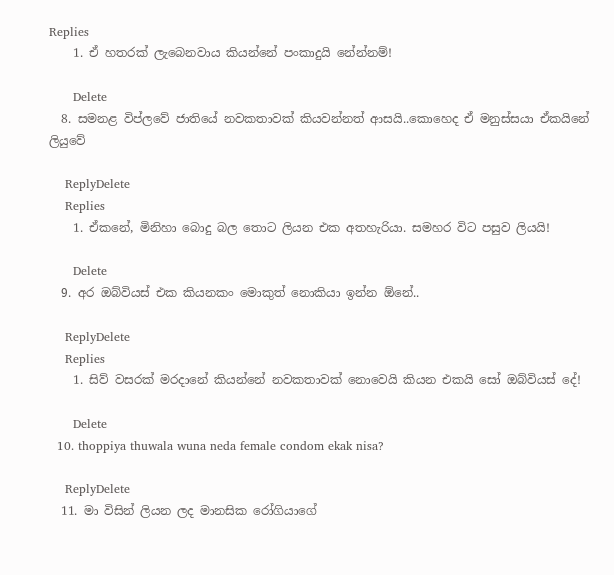Replies
    1. ඒ හතරක් ලැබෙනවාය කියන්නේ පංකාදුයි නේන්නම්!

      Delete
  8. සමනළ විප්ලවේ ජාතියේ නවකතාවක් කියවන්නත් ආසයි..කොහෙද ඒ මනුස්සයා ඒකයිනේ ලියුවේ

    ReplyDelete
    Replies
    1. ඒකනේ, මිනිහා බොදු බල තොට ලියන එක අතහැරියා. සමහර විට පසුව ලියයි!

      Delete
  9. අර ඔබ්වියස් එක කියනකං මොකුත් නොකියා ඉන්න ඕනේ..

    ReplyDelete
    Replies
    1. සිව් වසරක් මරදානේ කියන්නේ නවකතාවක් නොවෙයි කියන එකයි සෝ ඔබ්වියස් දේ!

      Delete
  10. thoppiya thuwala wuna neda female condom ekak nisa?

    ReplyDelete
  11. මා විසින් ලියන ලද මානසික රෝගියාගේ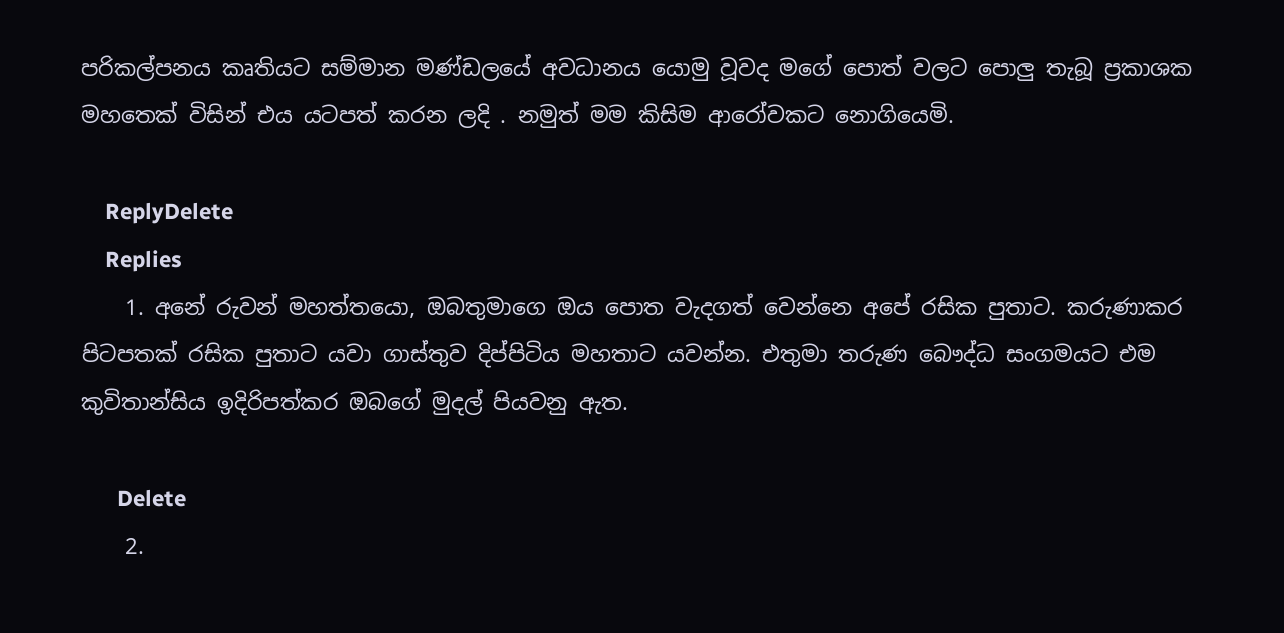පරිකල්පනය කෘතියට සම්මාන මණ්ඩලයේ අවධානය යොමු වූවද මගේ පොත් වලට පොලු තැබූ ප්‍රකාශක මහතෙක් විසින් එය යටපත් කරන ලදි . නමුත් මම කිසිම ආරෝවකට නොගියෙමි.

    ReplyDelete
    Replies
    1. අනේ රුවන් මහත්තයො, ඔබතුමාගෙ ඔය පොත වැදගත් වෙන්නෙ අපේ රසික පුතාට. කරුණාකර පිටපතක් රසික පුතාට යවා ගාස්තුව දිප්පිටිය මහතාට යවන්න. එතුමා තරුණ බෞද්ධ සංගමයට එම කුවිතාන්සිය ඉදිරිපත්කර ඔබගේ මුදල් පියවනු ඇත.

      Delete
    2.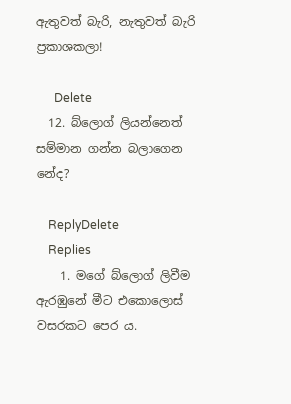ඇතුවත් බැරි, නැතුවත් බැරි ප්‍රකාශකලා!

      Delete
  12. බ්ලොග් ලියන්නෙත් සම්මාන ගන්න බලාගෙන නේද?

    ReplyDelete
    Replies
    1. මගේ බ්ලොග් ලිවීම ඇරඹුනේ මීට එකොලොස් වසරකට පෙර ය.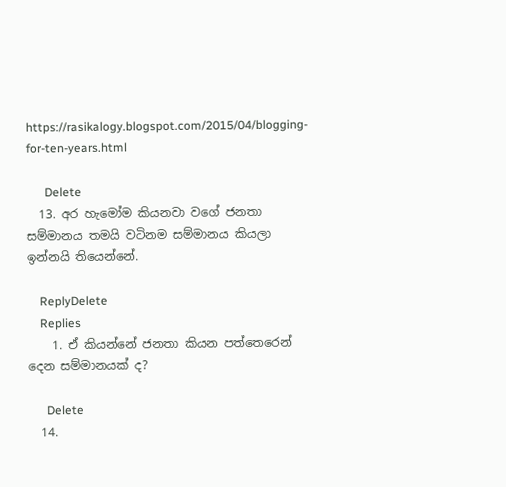https://rasikalogy.blogspot.com/2015/04/blogging-for-ten-years.html

      Delete
  13. අර හැමෝම කියනවා වගේ ජනතා සම්මානය තමයි වටිනම සම්මානය කියලා ඉන්නයි තියෙන්නේ.

    ReplyDelete
    Replies
    1. ඒ කියන්නේ ජනතා කියන පත්තෙරෙන් දෙන සම්මානයක් ද?

      Delete
  14.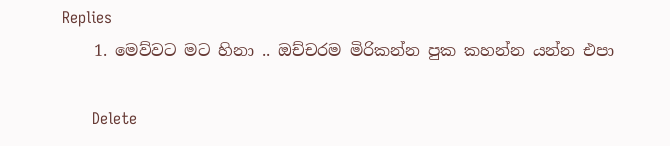Replies
    1. මෙව්වට මට හිනා .. ඔච්චරම මිරිකන්න පුක කහන්න යන්න එපා

      Delete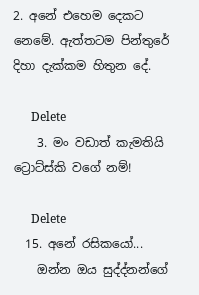2. අනේ එහෙම දෙකට නෙමේ. ඇත්තටම පින්තුරේ දිහා දැක්කම හිතුන දේ.

      Delete
    3. මං වඩාත් කැමතියි ට්‍රොට්ස්කි වගේ නම්!

      Delete
  15. අනේ රසිකයෝ...
    ඔන්න ඔය සුද්ද්නන්ගේ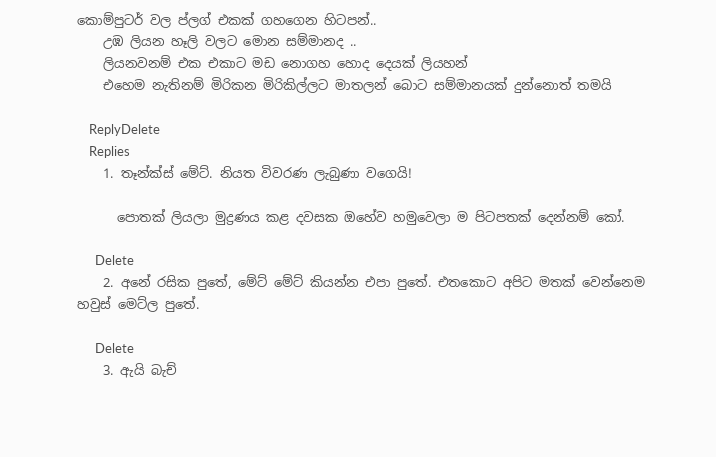කොම්පුටර් වල ප්ලග් එකක් ගහගෙන හිටපන්..
    උඹ ලියන හෑලි වලට මොන සම්මානද ..
    ලියනවනම් එක එකාට මඩ නොගහ හොද දෙයක් ලියහන්
    එහෙම නැතිනම් මිරිකන මිරිකිල්ලට මාතලන් බොට සම්මානයක් දුන්නොත් තමයි

    ReplyDelete
    Replies
    1. තෑන්ක්ස් මේට්. නියත විවරණ ලැබුණා වගෙයි!

      පොතක් ලියලා මුද්‍රණය කළ දවසක ඔහේව හමුවෙලා ම පිටපතක් දෙන්නම් කෝ.

      Delete
    2. අනේ රසික පුතේ, මේට් මේට් කියන්න එපා පුතේ. එතකොට අපිට මතක් වෙන්නෙම හවුස් මෙට්ල පුතේ.

      Delete
    3. ඇයි බැච්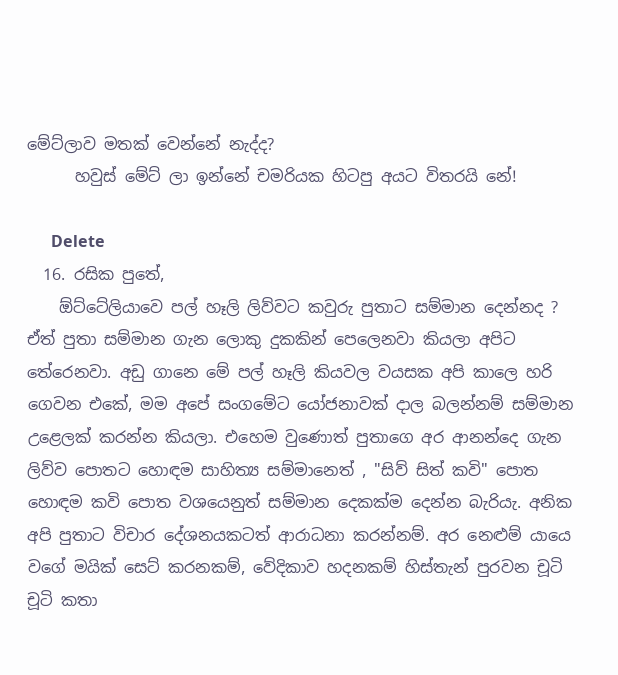මේට්ලාව මතක් වෙන්නේ නැද්ද?
      හවුස් මේට් ලා ඉන්නේ චමරියක හිටපු අයට විතරයි නේ!

      Delete
  16. රසික පුතේ,
    ඕට්ටේලියාවෙ පල් හෑලි ලිව්වට කවුරු පුතාට සම්මාන දෙන්නද ? ඒත් පුතා සම්මාන ගැන ලොකු දුකකින් පෙලෙනවා කියලා අපිට තේරෙනවා. අඩු ගානෙ මේ පල් හෑලි කියවල වයසක අපි කාලෙ හරි ගෙවන එකේ, මම අපේ සංගමේට යෝජනාවක් දාල බලන්නම් සම්මාන උළෙලක් කරන්න කියලා. එහෙම වුණොත් පුතාගෙ අර ආනන්දෙ ගැන ලිව්ව පොතට හොඳම සාහිත්‍ය සම්මානෙත් , "සිව් සිත් කවි" පොත හොඳම කවි පොත වශයෙනුත් සම්මාන දෙකක්ම දෙන්න බැරියැ. අනික අපි පුතාට විචාර දේශනයකටත් ආරාධනා කරන්නම්. අර නෙළුම් යායෙ වගේ මයික් සෙට් කරනකම්, වේදිකාව හදනකම් හිස්තැන් පුරවන චූටි චූටි කතා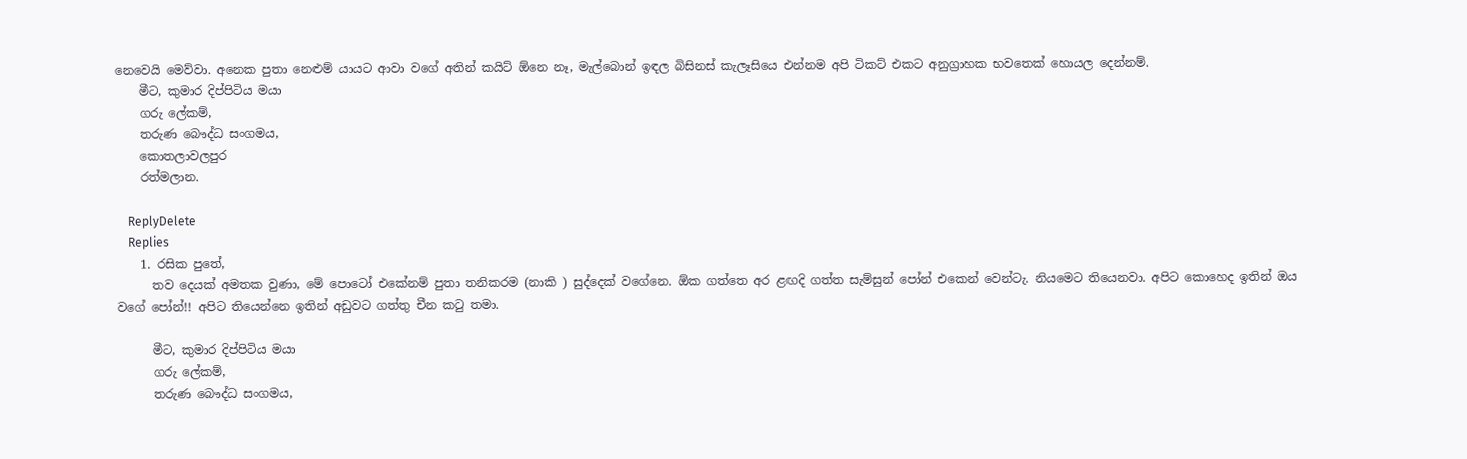නෙවෙයි මෙව්වා. අනෙක පුතා නෙළුම් යායට ආවා වගේ අතින් කයිට් ඕනෙ නෑ, මැල්බොන් ඉඳල බිසිනස් කැලෑසියෙ එන්නම අපි ටිකට් එකට අනුග්‍රාහක භවතෙක් හොයල දෙන්නම්.
    මීට, කුමාර දිප්පිටිය මයා
    ගරු ලේකම්,
    තරුණ බෞද්ධ සංගමය,
    කොතලාවලපුර
    රත්මලාන.

    ReplyDelete
    Replies
    1. රසික පුතේ,
      තව දෙයක් අමතක වුණා, මේ පොටෝ එකේනම් පුතා තනිකරම (නාකි ) සුද්දෙක් වගේනෙ. ඕක ගත්තෙ අර ළඟදි ගත්ත සැම්සුන් පෝන් එකෙන් වෙන්ටැ. නියමෙට තියෙනවා. අපිට කොහෙද ඉතින් ඔය වගේ පෝන්!! අපිට තියෙන්නෙ ඉතින් අඩුවට ගත්තු චීන කටු තමා.

      මීට, කුමාර දිප්පිටිය මයා
      ගරු ලේකම්,
      තරුණ බෞද්ධ සංගමය,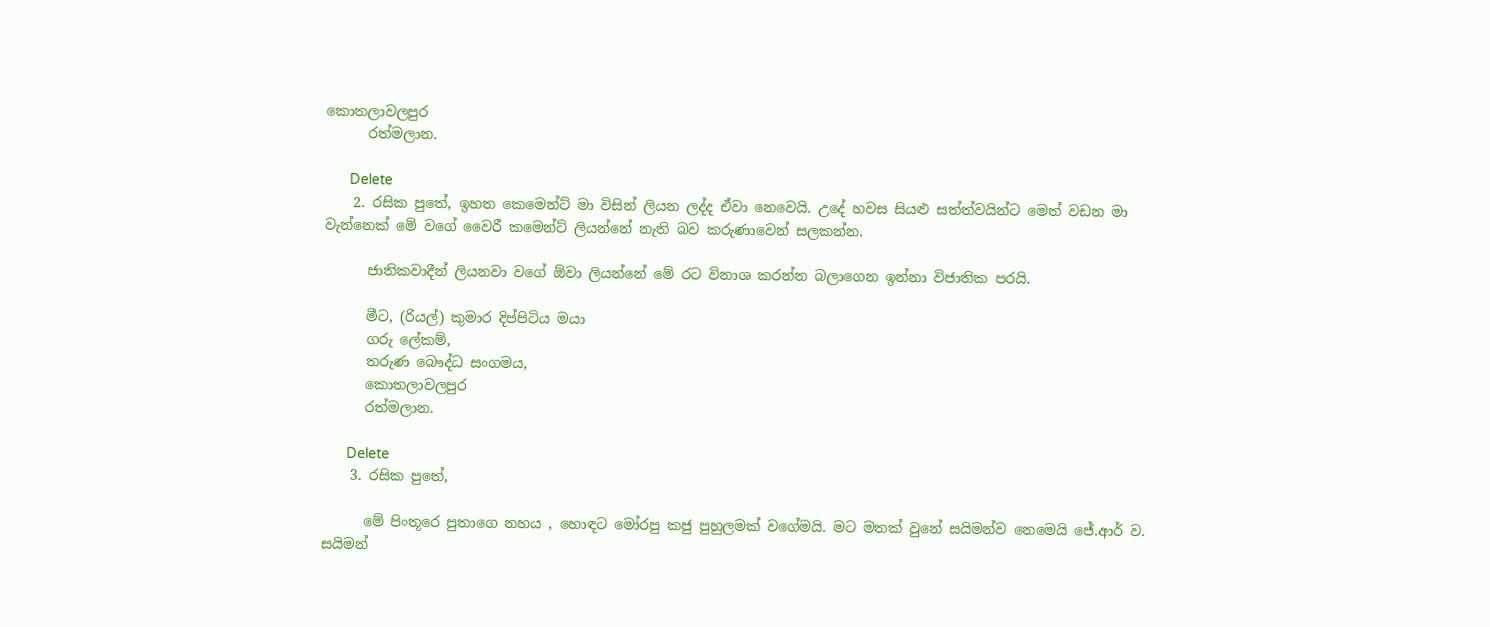කොතලාවලපුර
      රත්මලාන.

      Delete
    2. රසික පුතේ, ඉහත කෙමෙන්ට් මා විසින් ලියන ලද්ද ඒවා නෙවෙයි. උදේ හවස සියළු සත්ත්වයින්ට මෙත් වඩන මා වැන්නෙක් මේ වගේ වෛරී කමෙන්ට් ලියන්නේ නැති බව කරුණාවෙන් සලකන්න.

      ජාතිකවාදීන් ලියනවා වගේ ඕවා ලියන්නේ මේ රට විනාශ කරන්න බලාගෙන ඉන්නා විජාතික පරයි.

      මීට, (රියල්) කුමාර දිප්පිටිය මයා
      ගරු ලේකම්,
      තරුණ බෞද්ධ සංගමය,
      කොතලාවලපුර
      රත්මලාන.

      Delete
    3. රසික පුතේ,

      මේ පිංතූරෙ පුතාගෙ නහය , හොඳට මෝරපු කජු පුහුලමක් වගේමයි. මට මතක් වුනේ සයිමන්ව නෙමෙයි ජේ.ආර් ව. සයිමන්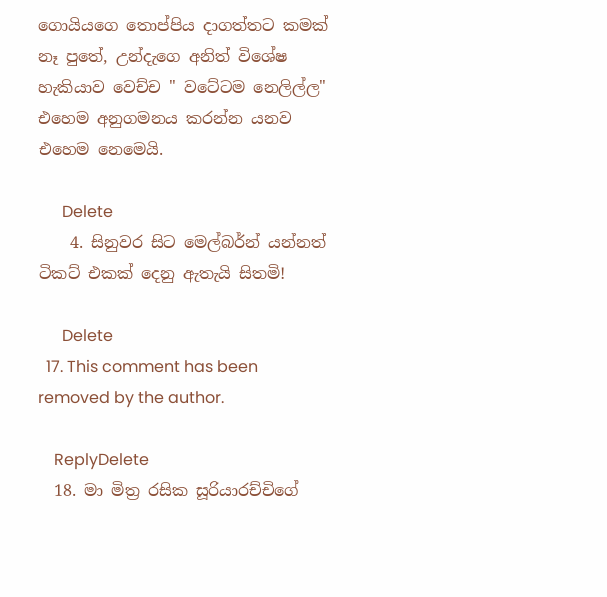ගොයියගෙ තොප්පිය දාගත්තට කමක් නෑ පුතේ, උන්දැගෙ අනිත් විශේෂ හැකියාව වෙච්ච " වටේටම නෙලිල්ල" එහෙම අනුගමනය කරන්න යනව එහෙම නෙමෙයි.

      Delete
    4. සිනුවර සිට මෙල්බර්න් යන්නත් ටිකට් එකක් දෙනු ඇතැයි සිතමි!

      Delete
  17. This comment has been removed by the author.

    ReplyDelete
  18. මා මිත්‍ර රසික සූරියාරච්චිගේ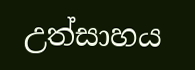උත්සාහය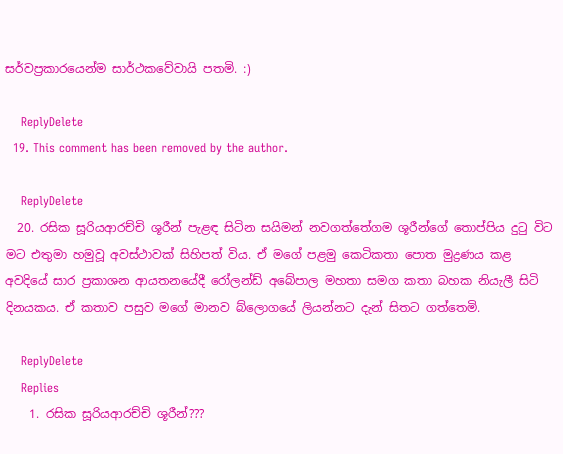සර්වප්‍රකාරයෙන්ම සාර්ථකවේවායි පතමි. :)

    ReplyDelete
  19. This comment has been removed by the author.

    ReplyDelete
  20. රසික සූරියආරච්චි ශූරීන් පැළඳ සිටින සයිමන් නවගත්තේගම ශූරීන්ගේ තොප්පිය දුටු විට මට එතුමා හමුවූ අවස්ථාවක් සිහිපත් විය. ඒ මගේ පළමු කෙටිකතා පොත මුද්‍රණය කළ අවදියේ සාර ප්‍රකාශන ආයතනයේදී රෝලන්ඩ් අබේපාල මහතා සමග කතා බහක නියැලී සිටි දිනයකය. ඒ කතාව පසුව මගේ මානව බ්ලොගයේ ලියන්නට දැන් සිතට ගත්තෙමි.

    ReplyDelete
    Replies
    1. රසික සූරියආරච්චි ශූරීන්???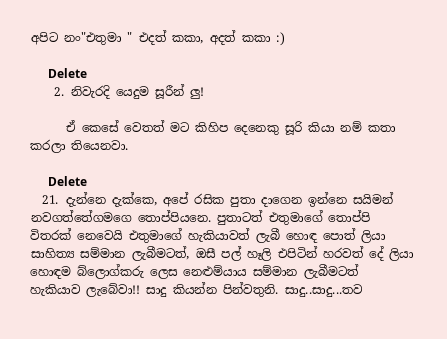අපිට නං"එතුමා " එදත් කකා, අදත් කකා :)

      Delete
    2. නිවැරදි යෙදුම සූරීන් ලු!

      ඒ කෙසේ වෙතත් මට කිහිප දෙනෙකු සූරි කියා නම් කතා කරලා තියෙනවා.

      Delete
  21. දැන්නෙ දැක්කෙ, අපේ රසික පුතා දාගෙන ඉන්නෙ සයිමන් නවගත්තේගමගෙ තොප්පියනෙ. පුතාටත් එතුමාගේ තොප්පි විතරක් නෙවෙයි එතුමාගේ හැකියාවත් ලැබී හොඳ පොත් ලියා සාහිත්‍ය සම්මාන ලැබීමටත්, ඔසී පල් හෑලි එපිටින් හරවත් දේ ලියා හොඳම බ්ලොග්කරු ලෙස නෙළුම්යාය සම්මාන ලැබීමටත් හැකියාව ලැබේවා!! සාදු කියන්න පින්වතුනි. සාදු..සාදු...තව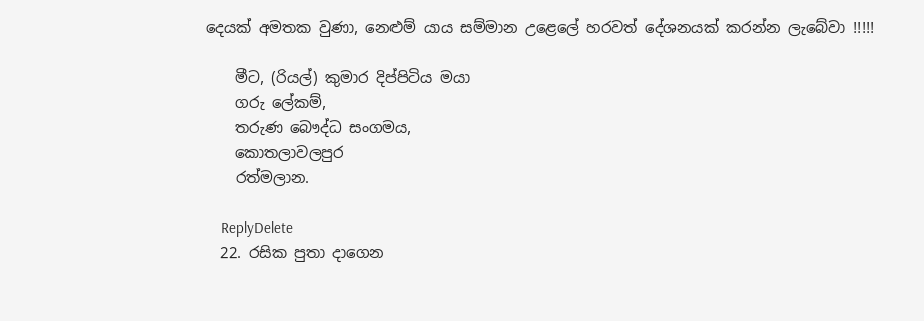දෙයක් අමතක වුණා, නෙළුම් යාය සම්මාන උළෙලේ හරවත් දේශනයක් කරන්න ලැබේවා !!!!!

    මීට, (රියල්) කුමාර දිප්පිටිය මයා
    ගරු ලේකම්,
    තරුණ බෞද්ධ සංගමය,
    කොතලාවලපුර
    රත්මලාන.

    ReplyDelete
  22. රසික පුතා දාගෙන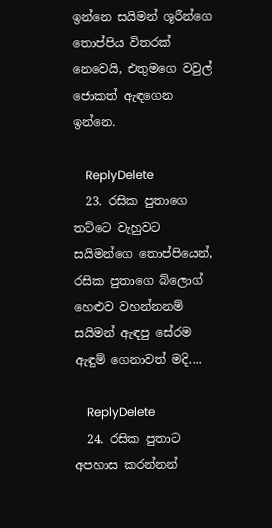ඉන්නෙ සයිමන් ශූරීන්ගෙ තොප්පිය විතරක් නෙවෙයි, එතුමගෙ වවුල් ජොකත් ඇඳගෙන ඉන්නෙ.

    ReplyDelete
  23. රසික පුතාගෙ තට්ටෙ වැහුවට සයිමන්ගෙ තොප්පියෙන්, රසික පුතාගෙ බ්ලොග් හෙළුව වහන්නනම් සයිමන් ඇඳපු සේරම ඇඳුම් ගෙනාවත් මදි....

    ReplyDelete
  24. රසික පුතාට අපහාස කරන්නන්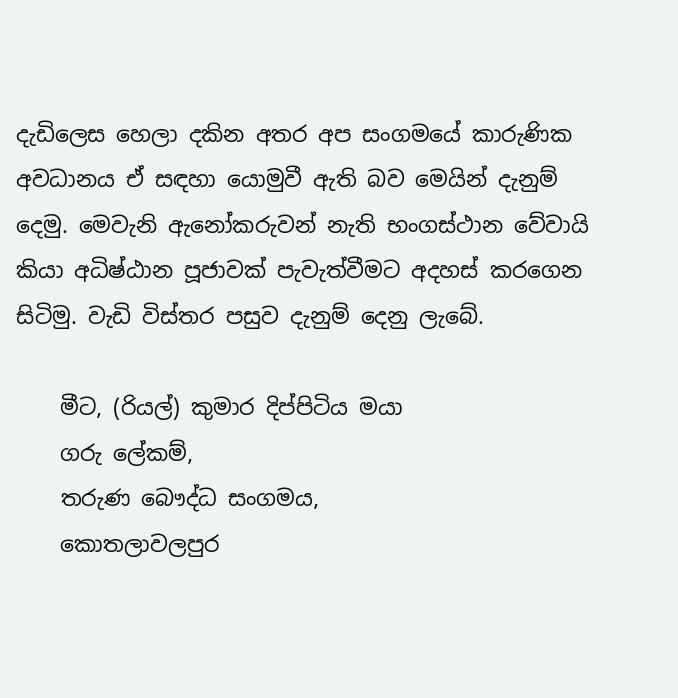දැඩිලෙස හෙලා දකින අතර අප සංගමයේ කාරුණික අවධානය ඒ සඳහා යොමුවී ඇති බව මෙයින් දැනුම් දෙමු. මෙවැනි ඇනෝකරුවන් නැති භංගස්ථාන වේවායි කියා අධිෂ්ඨාන පූජාවක් පැවැත්වීමට අදහස් කරගෙන සිටිමු. වැඩි විස්තර පසුව දැනුම් දෙනු ලැබේ.

    මීට, (රියල්) කුමාර දිප්පිටිය මයා
    ගරු ලේකම්,
    තරුණ බෞද්ධ සංගමය,
    කොතලාවලපුර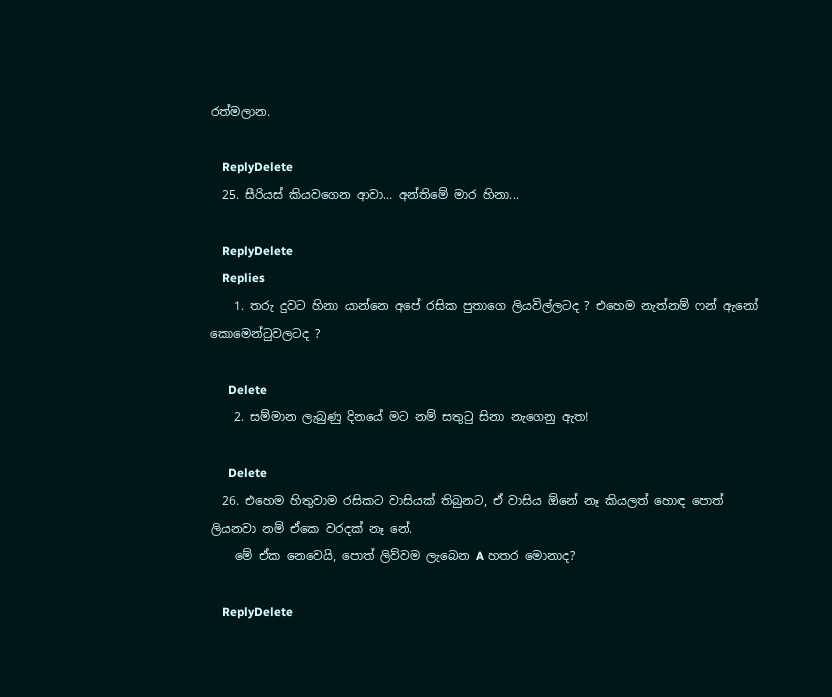රත්මලාන.

    ReplyDelete
  25. සීරියස් කියවගෙන ආවා... අන්තිමේ මාර හිනා...

    ReplyDelete
    Replies
    1. තරු දුවට හිනා යාන්නෙ අපේ රසික පුතාගෙ ලියවිල්ලටද ? එහෙම නැත්නම් ෆන් ඇනෝ කොමෙන්ටුවලටද ?

      Delete
    2. සම්මාන ලැබුණු දිනයේ මට නම් සතුටු සිනා නැගෙනු ඇත!

      Delete
  26. එහෙම හිතුවාම රසිකට වාසියක් තිබුනට, ඒ වාසිය ඕනේ නෑ කියලත් හොඳ පොත් ලියනවා නම් ඒකෙ වරදක් නෑ නේ.
    මේ ඒක නෙවෙයි, පොත් ලිව්වම ලැබෙන A හතර මොනාද?

    ReplyDelete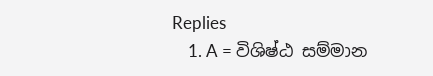Replies
    1. A = විශිෂ්ඨ සම්මාන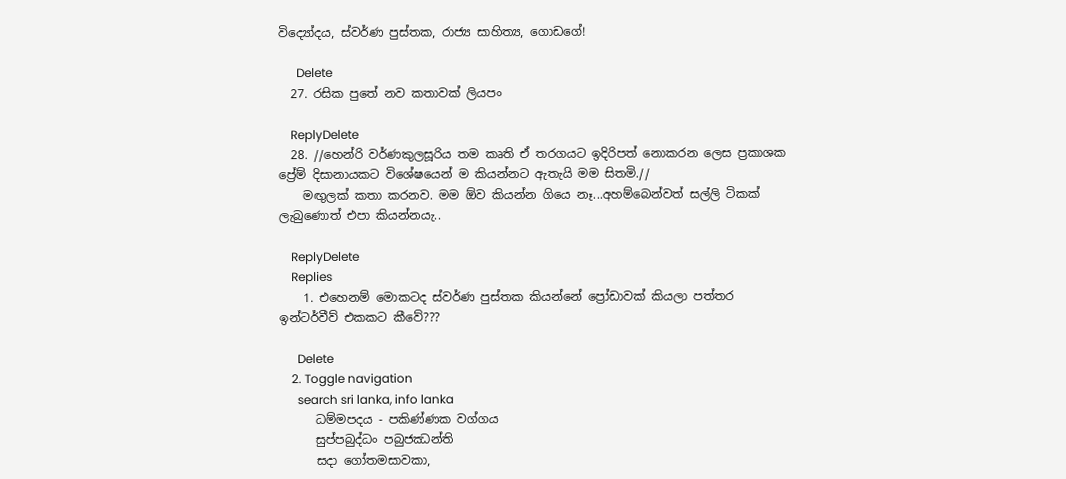විද්‍යෝදය, ස්වර්ණ පුස්තක, රාජ්‍ය සාහිත්‍ය, ගොඩගේ!

      Delete
  27. රසික පුතේ නව කතාවක් ලියපං

    ReplyDelete
  28. //හෙන්රි වර්ණකුලසූරිය තම කෘති ඒ තරගයට ඉදිරිපත් නොකරන ලෙස ප්‍රකාශක ප්‍රේම් දිසානායකට විශේෂයෙන් ම කියන්නට ඇතැයි මම සිතමි.//
    මඟුලක් කතා කරනව. මම ඕව කියන්න ගියෙ නෑ...අහම්බෙන්වත් සල්ලි ටිකක් ලැබුණොත් එපා කියන්නයැ..

    ReplyDelete
    Replies
    1. එහෙනම් මොකටද ස්වර්ණ පුස්තක කියන්නේ ප්‍රෝඩාවක් කියලා පත්තර ඉන්ටර්වීව් එකකට කීවේ???

      Delete
    2. Toggle navigation
      search sri lanka, info lanka
      ධම්මපදය - පකිණ්ණක වග්ගය
      සුප්පබුද්ධං පබුජඣන්ති
      සදා ගෝතමසාවකා,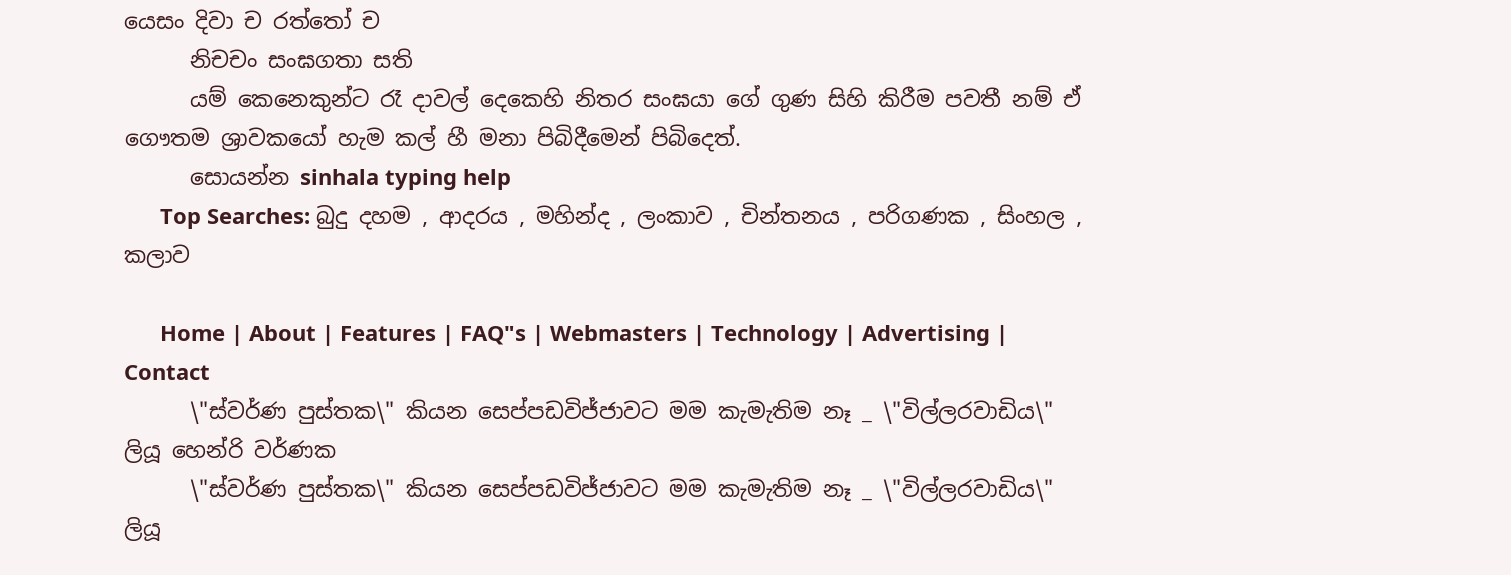යෙසං දිවා ච රත්තෝ ච
      නිචචං සංඝගතා සති
      යම් කෙනෙකුන්ට රෑ දාවල් දෙකෙහි නිතර සංඝයා ගේ ගුණ සිහි කිරීම පවතී නම් ඒ ගෞතම ශ්‍රාවකයෝ හැම කල් හී මනා පිබිදීමෙන් පිබිදෙත්.
      සොයන්න sinhala typing help
      Top Searches: බුදු දහම , ආදරය , මහින්ද , ලංකාව , චින්තනය , පරිගණක , සිංහල , කලාව

      Home | About | Features | FAQ"s | Webmasters | Technology | Advertising | Contact
      \"ස්වර්ණ පුස්තක\" කියන සෙප්පඩවිජ්ජාවට මම කැමැතිම නෑ _ \"විල්ලරවාඩිය\" ලියූ හෙන්රි වර්ණක
      \"ස්වර්ණ පුස්තක\" කියන සෙප්පඩවිජ්ජාවට මම කැමැතිම නෑ _ \"විල්ලරවාඩිය\" ලියූ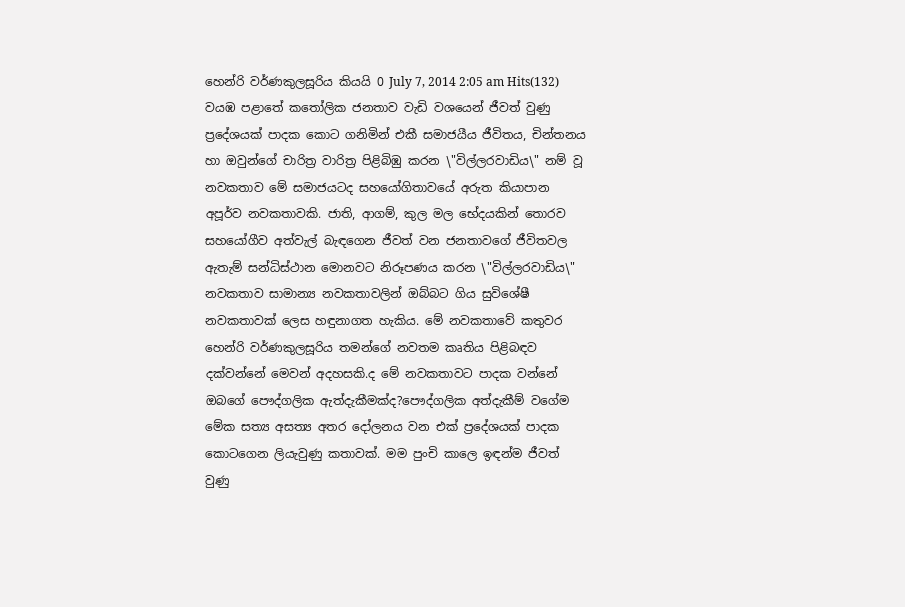හෙන්රි වර්ණකුලසූරිය කියයි 0 July 7, 2014 2:05 am Hits(132) වයඹ පළාතේ කතෝලික ජනතාව වැඩි වශයෙන් ජීවත් වුණු ප්‍රදේශයක් පාදක කොට ගනිමින් එකී සමාජයීය ජීවිතය, චින්තනය හා ඔවුන්ගේ චාරිත්‍ර වාරිත්‍ර පිළිබිඹු කරන \"විල්ලරවාඩිය\" නම් වූ නවකතාව මේ සමාජයටද සහයෝගිතාවයේ අරුත කියාපාන අපූර්ව නවකතාවකි. ජාති, ආගම්, කුල මල භේදයකින් තොරව සහයෝගීව අත්වැල් බැඳගෙන ජීවත් වන ජනතාවගේ ජීවිතවල ඇතැම් සන්ධිස්ථාන මොනවට නිරූපණය කරන \"විල්ලරවාඩිය\" නවකතාව සාමාන්‍ය නවකතාවලින් ඔබ්බට ගිය සුවිශේෂී නවකතාවක් ලෙස හඳුනාගත හැකිය. මේ නවකතාවේ කතුවර හෙන්රි වර්ණකුලසූරිය තමන්ගේ නවතම කෘතිය පිළිබඳව දක්වන්නේ මෙවන් අදහසකි.ද මේ නවකතාවට පාදක වන්නේ ඔබගේ පෞද්ගලික ඇත්දැකීමක්ද?පෞද්ගලික අත්දැකීම් වගේම මේක සත්‍ය අසත්‍ය අතර දෝලනය වන එක් ප්‍රදේශයක් පාදක කොටගෙන ලියැවුණු කතාවක්. මම පුංචි කාලෙ ඉඳන්ම ජීවත් වුණු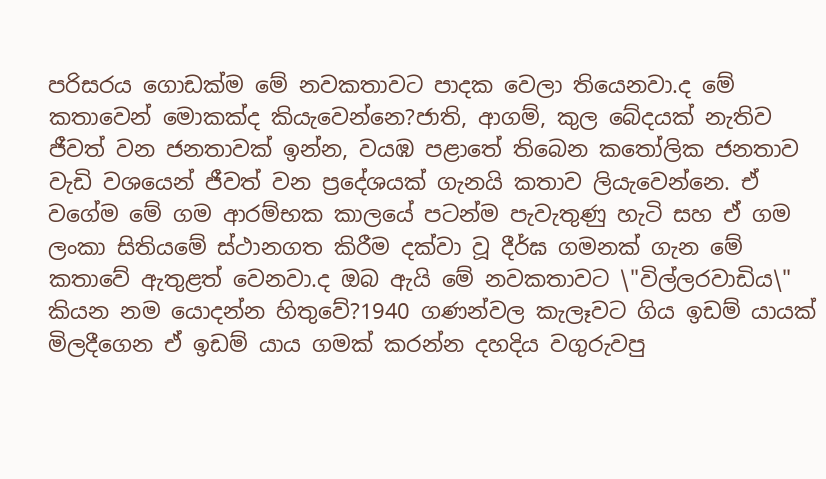පරිසරය ගොඩක්ම මේ නවකතාවට පාදක වෙලා තියෙනවා.ද මේ කතාවෙන් මොකක්ද කියැවෙන්නෙ?ජාති, ආගම්, කුල බේදයක් නැතිව ජීවත් වන ජනතාවක් ඉන්න, වයඹ පළාතේ තිබෙන කතෝලික ජනතාව වැඩි වශයෙන් ජීවත් වන ප්‍රදේශයක් ගැනයි කතාව ලියැවෙන්නෙ. ඒ වගේම මේ ගම ආරම්භක කාලයේ පටන්ම පැවැතුණු හැටි සහ ඒ ගම ලංකා සිතියමේ ස්ථානගත කිරීම දක්වා වූ දීර්ඝ ගමනක් ගැන මේ කතාවේ ඇතුළත් වෙනවා.ද ඔබ ඇයි මේ නවකතාවට \"විල්ලරවාඩිය\" කියන නම යොදන්න හිතුවේ?1940 ගණන්වල කැලෑවට ගිය ඉඩම් යායක් මිලදීගෙන ඒ ඉඩම් යාය ගමක් කරන්න දහදිය වගුරුවපු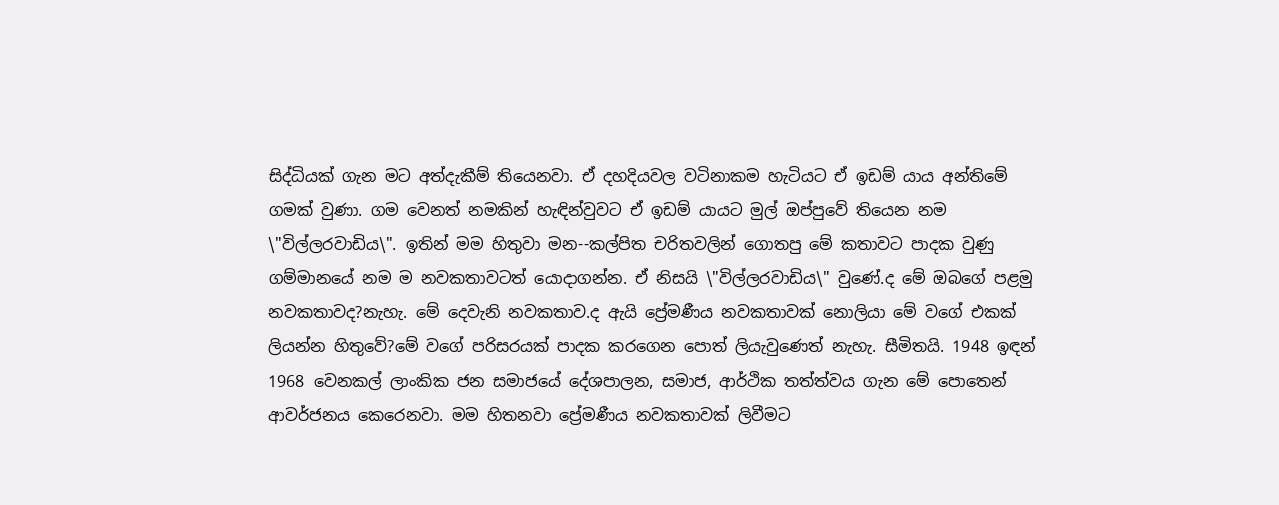සිද්ධියක් ගැන මට අත්දැකීම් තියෙනවා. ඒ දහදියවල වටිනාකම හැටියට ඒ ඉඩම් යාය අන්තිමේ ගමක් වුණා. ගම වෙනත් නමකින් හැඳින්වුවට ඒ ඉඩම් යායට මුල් ඔප්පුවේ තියෙන නම \"විල්ලරවාඩිය\". ඉතින් මම හිතුවා මන--කල්පිත චරිතවලින් ගොතපු මේ කතාවට පාදක වුණු ගම්මානයේ නම ම නවකතාවටත් යොදාගන්න. ඒ නිසයි \"විල්ලරවාඩිය\" වුණේ.ද මේ ඔබගේ පළමු නවකතාවද?නැහැ. මේ දෙවැනි නවකතාව.ද ඇයි ප්‍රේමණීය නවකතාවක් නොලියා මේ වගේ එකක් ලියන්න හිතුවේ?මේ වගේ පරිසරයක් පාදක කරගෙන පොත් ලියැවුණෙත් නැහැ. සීමිතයි. 1948 ඉඳන් 1968 වෙනකල් ලාංකික ජන සමාජයේ දේශපාලන, සමාජ, ආර්ථික තත්ත්වය ගැන මේ පොතෙන් ආවර්ජනය කෙරෙනවා. මම හිතනවා ප්‍රේමණීය නවකතාවක් ලිවීමට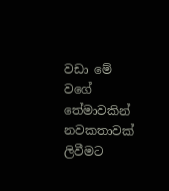වඩා මේ වගේ තේමාවකින් නවකතාවක් ලිවීමට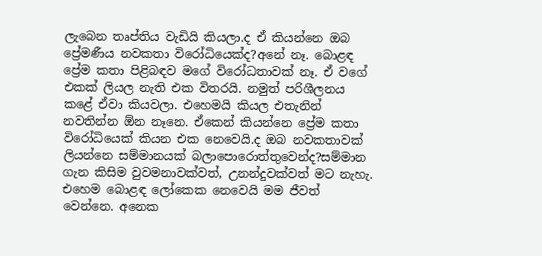ලැබෙන තෘප්තිය වැඩියි කියලා.ද ඒ කියන්නෙ ඔබ ප්‍රේමණීය නවකතා විරෝධියෙක්ද?අනේ නෑ. බොළඳ ප්‍රේම කතා පිළිබඳව මගේ විරෝධතාවක් නෑ. ඒ වගේ එකක් ලියල නැති එක විතරයි. නමුත් පරිශීලනය කළේ ඒවා කියවලා. එහෙමයි කියල එතැනින් නවතින්න ඕන නෑනෙ. ඒකෙන් කියන්නෙ ප්‍රේම කතා විරෝධියෙක් කියන එක නෙවෙයි.ද ඔබ නවකතාවක් ලියන්නෙ සම්මානයක් බලාපොරොත්තුවෙන්ද?සම්මාන ගැන කිසිම වුවමනාවක්වත්, උනන්දුවක්වත් මට නැහැ. එහෙම බොළඳ ලෝකෙක නෙවෙයි මම ජීවත් වෙන්නෙ. අනෙක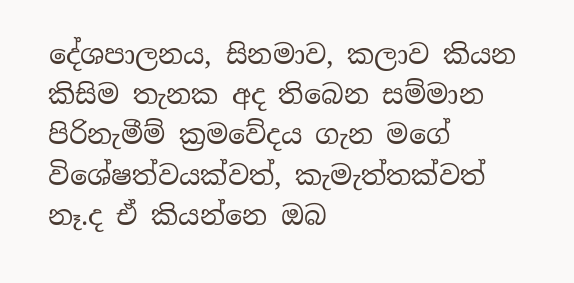දේශපාලනය, සිනමාව, කලාව කියන කිසිම තැනක අද තිබෙන සම්මාන පිරිනැමීම් ක්‍රමවේදය ගැන මගේ විශේෂත්වයක්වත්, කැමැත්තක්වත් නෑ.ද ඒ කියන්නෙ ඔබ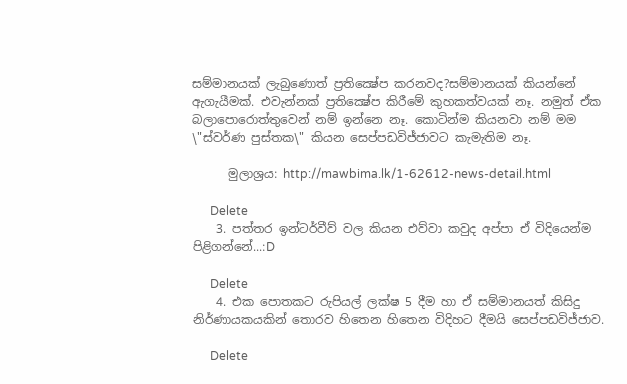සම්මානයක් ලැබුණොත් ප්‍රතික්‍ෂේප කරනවද?සම්මානයක් කියන්නේ ඇගැයීමක්. එවැන්නක් ප්‍රතික්‍ෂේප කිරීමේ කුහකත්වයක් නෑ. නමුත් ඒක බලාපොරොත්තුවෙන් නම් ඉන්නෙ නෑ. කොටින්ම කියනවා නම් මම \"ස්වර්ණ පුස්තක\" කියන සෙප්පඩවිජ්ජාවට කැමැතිම නෑ.

      මුලාශ්‍රය: http://mawbima.lk/1-62612-news-detail.html

      Delete
    3. පත්තර ඉන්ටර්වීව් වල කියන එව්වා කවුද අප්පා ඒ විදියෙන්ම පිළිගන්නේ...:D

      Delete
    4. එක පොතකට රුපියල් ලක්ෂ 5 දීම හා ඒ සම්මානයත් කිසිදු නිර්ණායකයකින් තොරව හිතෙන හිතෙන විදිහට දීමයි සෙප්පඩවිජ්ජාව.

      Delete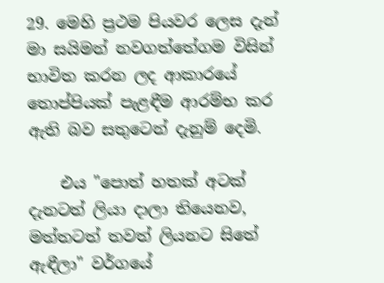29. මෙහි ප්‍රථම පියවර ලෙස දැන් මා සයිමන් නවගත්තේගම විසින් භාවිත කරන ලද ආකාරයේ තොප්පියක් පැළඳීම ආරම්භ කර ඇති බව සතුටෙන් දැනුම් දෙමි.

    එය "පොත් හතක් අටක් දැනටත් ලියා දාලා තියෙනව, මත්තටත් තවත් ලියනට සිතේ ඇඳීලා" වර්ගයේ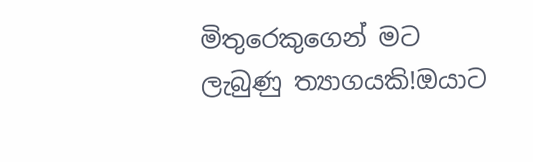මිතුරෙකුගෙන් මට ලැබුණු ත්‍යාගයකි!ඔයාට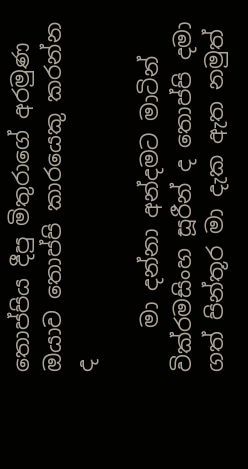තොප්පිය දීපු මිතුරාගේ අරමුණ ඔයාව තොප්පි කාරයෙකු කරන්න ද

    මා දන්නා අන්දමට මාටින් වික්රමසිංහ සූරීන් ද තොප්පි දමා ගත් පින්තූර මා දැක ඇත නමුත්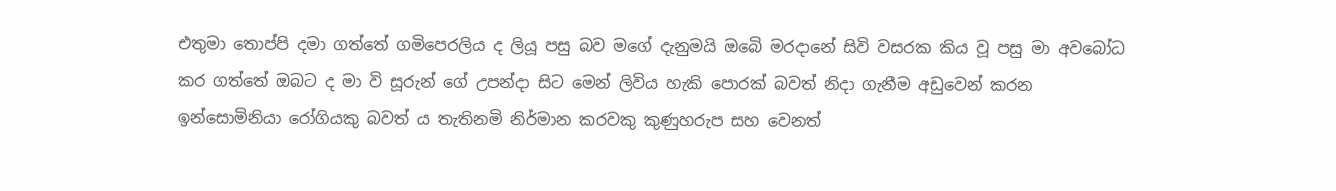එතුමා තොප්පි දමා ගත්තේ ගමිපෙරලිය ද ලියූ පසු බව මගේ දැනුමයි ඔබෙි මරදානේ සිවි වසරක කිය වූ පසු මා අවබෝධ කර ගත්තේ ඔබට ද මා වි සූරුන් ගේ උපන්දා සිට මෙන් ලිවිය හැකි පොරක් බවත් නිදා ගැනීම අඩුවෙන් කරන ඉන්සොමිනියා රෝගියකු බවත් ය තැතිනමි නිර්මාන කරවකු කුණුහරුප සහ වෙනත්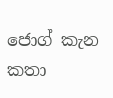ජොග් කැන කතා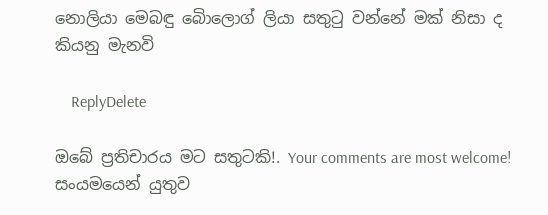නොලියා මෙබඳු බෙිාලොග් ලියා සතුටු වන්නේ මක් නිසා ද කියනු මැනවි

    ReplyDelete

ඔබේ ප්‍රතිචාරය මට සතුටකි!. Your comments are most welcome!
සංයමයෙන් යුතුව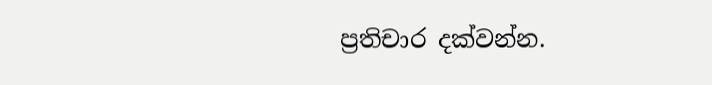ප්‍රතිචාර දක්වන්න.